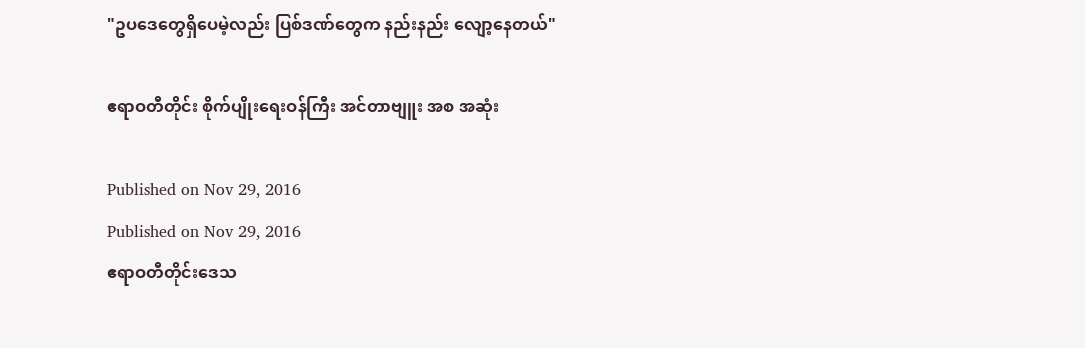"ဥပဒေတွေရှိပေမဲ့လည်း ပြစ်ဒဏ်တွေက နည်းနည်း လျော့နေတယ်"

ဧရာဝတီတိုင်း စိုက်ပျိုးရေးဝန်ကြီး အင်တာဗျူး အစ အဆုံး

Published on Nov 29, 2016
Published on Nov 29, 2016
ဧရာဝတီတိုင်းဒေသ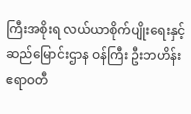ကြီးအစိုးရ လယ်ယာစိုက်ပျိုးရေးနှင့် ဆည်မြောင်းဌာန ဝန်ကြီး ဦးဘဟိန်း
ဧရာဝတီ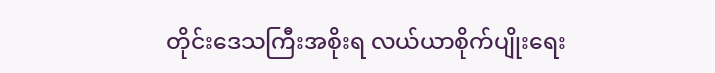တိုင်းဒေသကြီးအစိုးရ လယ်ယာစိုက်ပျိုးရေး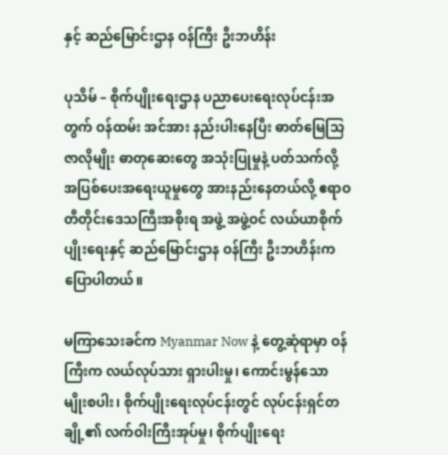နှင့် ဆည်မြောင်းဌာန ဝန်ကြီး ဦးဘဟိန်း

ပုသိမ် – စိုက်ပျိုးရေးဌာန ပညာပေးရေးလုပ်ငန်းအတွက် ဝန်ထမ်း အင်အား နည်းပါးနေပြီး ဓာတ်မြေသြဇာလိုမျိုး ဓာတုဆေးတွေ အသုံးပြုမှုနဲ့ ပတ်သက်လို့ အပြစ်ပေးအရေးယူမှုတွေ အားနည်းနေတယ်လို့ ဧရာဝတီတိုင်းဒေသကြီးအစိုးရ အဖွဲ့ အဖွဲ့ဝင် လယ်ယာစိုက်ပျိုးရေးနှင့် ဆည်မြောင်းဌာန ဝန်ကြီး ဦးဘဟိန်းက ပြောပါတယ်။

မကြာသေးခင်က Myanmar Now နဲ့ တွေ့ဆုံရာမှာ ဝန်ကြီးက လယ်လုပ်သား ရှားပါးမှု၊ ကောင်းမွန်သော မျိုးစပါး၊ စိုက်ပျိုးရေးလုပ်ငန်းတွင် လုပ်ငန်းရှင်တချို့၏ လက်ဝါးကြီးအုပ်မှု၊ စိုက်ပျိုးရေး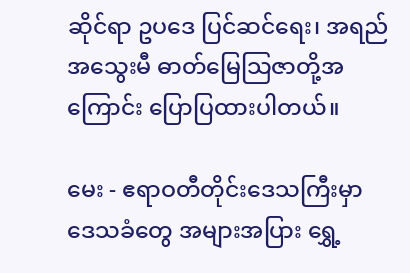ဆိုင်ရာ ဥပဒေ ပြင်ဆင်ရေး၊ အရည်အသွေးမီ ဓာတ်မြေသြဇာတို့အကြောင်း ပြောပြထားပါတယ်။

မေး - ဧရာဝတီတိုင်းဒေသကြီးမှာ ဒေသခံတွေ အများအပြား ရွှေ့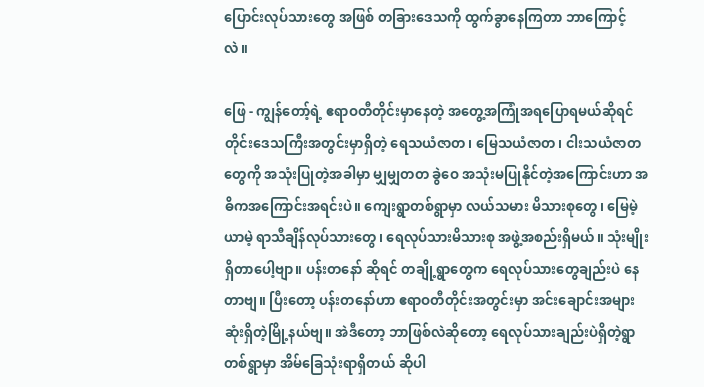ပြောင်းလုပ်သားတွေ အဖြစ် တခြားဒေသကို ထွက်ခွာနေကြတာ ဘာကြောင့်လဲ။

ဖြေ - ကျွန်တော့်ရဲ့ ဧရာဝတီတိုင်းမှာနေတဲ့ အတွေ့အကြုံအရပြောရမယ်ဆိုရင် တိုင်းဒေသကြီးအတွင်းမှာရှိတဲ့ ရေသယံဇာတ၊ မြေသယံဇာတ၊ ငါးသယံဇာတတွေကို အသုံးပြုတဲ့အခါမှာ မျှမျှတတ ခွဲဝေ အသုံးမပြုနိုင်တဲ့အကြောင်းဟာ အဓိကအကြောင်းအရင်းပဲ။ ကျေးရွာတစ်ရွာမှာ လယ်သမား မိသားစုတွေ၊ မြေမဲ့ ယာမဲ့ ရာသီချိန်လုပ်သားတွေ၊ ရေလုပ်သားမိသားစု အဖွဲ့အစည်းရှိမယ်။ သုံးမျိုးရှိတာပေါ့ဗျာ။ ပန်းတနော် ဆိုရင် တချို့ရွာတွေက ရေလုပ်သားတွေချည်းပဲ နေတာဗျ။ ပြီးတော့ ပန်းတနော်ဟာ ဧရာဝတီတိုင်းအတွင်းမှာ အင်းချောင်းအများဆုံးရှိတဲ့မြို့နယ်ဗျ။ အဲဒီတော့ ဘာဖြစ်လဲဆိုတော့ ရေလုပ်သားချည်းပဲရှိတဲ့ရွာတစ်ရွာမှာ အိမ်ခြေသုံးရာရှိတယ် ဆိုပါ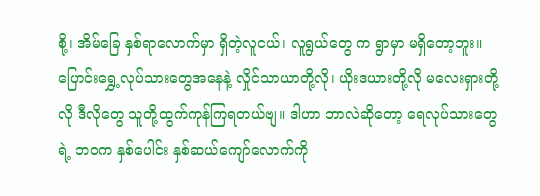စို့၊ အိမ်ခြေ နှစ်ရာလောက်မှာ ရှိတဲ့လူငယ်၊ လူရွယ်တွေ က ရွာမှာ မရှိတော့ဘူး။ ပြောင်းရွှေ့လုပ်သားတွေအနေနဲ့ လှိုင်သာယာတို့လို၊ ယိုးဒယားတို့လို မလေးရှားတို့လို ဒီလိုတွေ သူတို့ထွက်ကုန်ကြရတယ်ဗျ။ ဒါဟာ ဘာလဲဆိုတော့ ရေလုပ်သားတွေရဲ့ ဘဝက နှစ်ပေါင်း နှစ်ဆယ်ကျော်လောက်ကို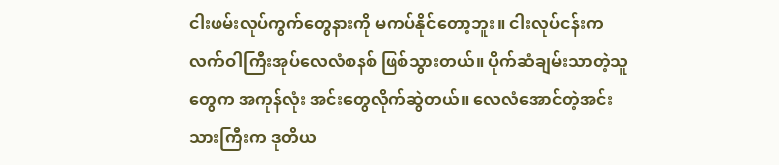ငါးဖမ်းလုပ်ကွက်တွေနားကို မကပ်နိုင်တော့ဘူး။ ငါးလုပ်ငန်းက လက်ဝါကြီးအုပ်လေလံစနစ် ဖြစ်သွားတယ်။ ပိုက်ဆံချမ်းသာတဲ့သူတွေက အကုန်လုံး အင်းတွေလိုက်ဆွဲတယ်။ လေလံအောင်တဲ့အင်းသားကြီးက ဒုတိယ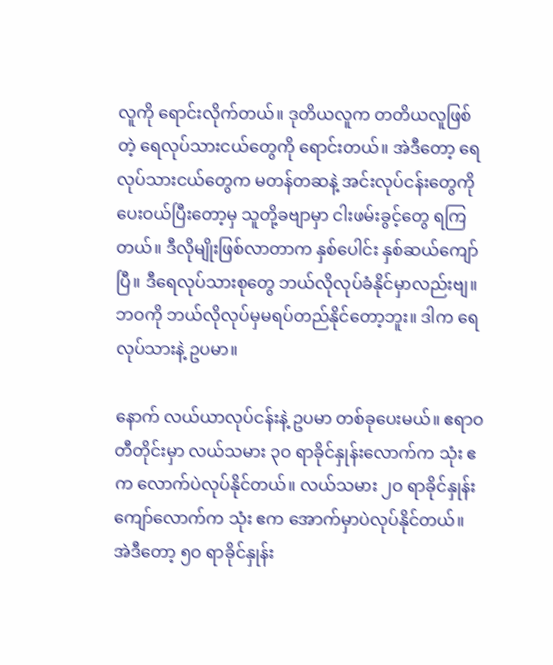လူကို ရောင်းလိုက်တယ်။ ဒုတိယလူက တတိယလူဖြစ်တဲ့ ရေလုပ်သားငယ်တွေကို ရောင်းတယ်။ အဲဒီတော့ ရေလုပ်သားငယ်တွေက မတန်တဆနဲ့ အင်းလုပ်ငန်းတွေကို ပေးဝယ်ပြီးတော့မှ သူတို့ခဗျာမှာ ငါးဖမ်းခွင့်တွေ ရကြတယ်။ ဒီလိုမျိုးဖြစ်လာတာက နှစ်ပေါင်း နှစ်ဆယ်ကျော်ပြီ။ ဒီရေလုပ်သားစုတွေ ဘယ်လိုလုပ်ခံနိုင်မှာလည်းဗျ။ ဘဝကို ဘယ်လိုလုပ်မှမရပ်တည်နိုင်တော့ဘူး။ ဒါက ရေလုပ်သားနဲ့ ဥပမာ။

နောက် လယ်ယာလုပ်ငန်းနဲ့ ဥပမာ တစ်ခုပေးမယ်။ ဧရာဝတီတိုင်းမှာ လယ်သမား ၃ဝ ရာခိုင်နှုန်းလောက်က သုံး ဧက လောက်ပဲလုပ်နိုင်တယ်။ လယ်သမား ၂ဝ ရာခိုင်နှုန်းကျော်လောက်က သုံး ဧက အောက်မှာပဲလုပ်နိုင်တယ်။ အဲဒီတော့ ၅ဝ ရာခိုင်နှုန်း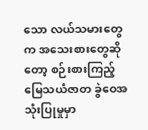သော လယ်သမားတွေက အသေးစားတွေဆိုတော့ စဉ်းစားကြည့် မြေသယံဇာတ ခွဲဝေအသုံးပြုမှုမှာ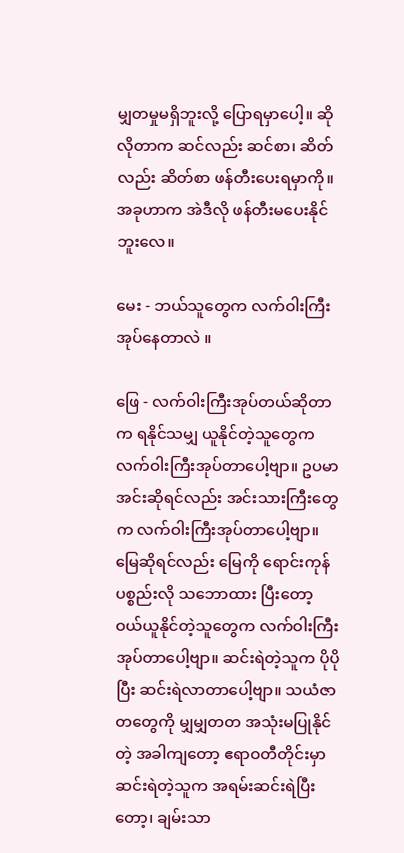မျှတမှုမရှိဘူးလို့ ပြောရမှာပေါ့။ ဆိုလိုတာက ဆင်လည်း ဆင်စာ၊ ဆိတ်လည်း ဆိတ်စာ ဖန်တီးပေးရမှာကို။ အခုဟာက အဲဒီလို ဖန်တီးမပေးနိုင်ဘူးလေ။

မေး - ဘယ်သူတွေက လက်ဝါးကြီးအုပ်နေတာလဲ ။

ဖြေ - လက်ဝါးကြီးအုပ်တယ်ဆိုတာက ရနိုင်သမျှ ယူနိုင်တဲ့သူတွေက လက်ဝါးကြီးအုပ်တာပေါ့ဗျာ။ ဥပမာ အင်းဆိုရင်လည်း အင်းသားကြီးတွေက လက်ဝါးကြီးအုပ်တာပေါ့ဗျာ။ မြေဆိုရင်လည်း မြေကို ရောင်းကုန်ပစ္စည်းလို သဘောထား ပြီးတော့ ဝယ်ယူနိုင်တဲ့သူတွေက လက်ဝါးကြီးအုပ်တာပေါ့ဗျာ။ ဆင်းရဲတဲ့သူက ပိုပိုပြီး ဆင်းရဲလာတာပေါ့ဗျာ။ သယံဇာတတွေကို မျှမျှတတ အသုံးမပြုနိုင်တဲ့ အခါကျတော့ ဧရာဝတီတိုင်းမှာ ဆင်းရဲတဲ့သူက အရမ်းဆင်းရဲပြီးတော့၊ ချမ်းသာ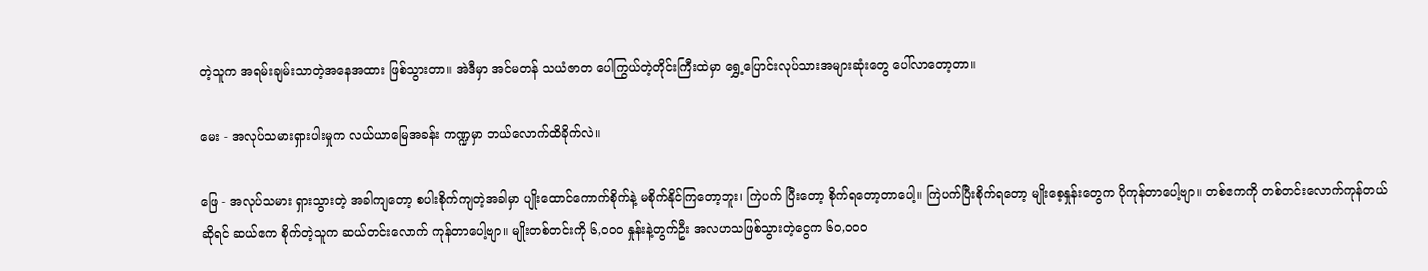တဲ့သူက အရမ်းချမ်းသာတဲ့အနေအထား ဖြစ်သွားတာ။ အဲဒီမှာ အင်မတန် သယံဇာတ ပေါကြွယ်တဲ့တိုင်းကြီးထဲမှာ ရွှေ့ပြောင်းလုပ်သားအများဆုံးတွေ ပေါ်လာတော့တာ။

မေး - အလုပ်သမားရှားပါးမှုက လယ်ယာမြေအခန်း ကဏ္ဍမှာ ဘယ်လောက်ထိခိုက်လဲ။

ဖြေ - အလုပ်သမား ရှားသွားတဲ့ အခါကျတော့ စပါးစိုက်ကျတဲ့အခါမှာ ပျိုးထောင်ကောက်စိုက်နဲ့ မစိုက်နိုင်ကြတော့ဘူး၊ ကြဲပက် ပြီးတော့ စိုက်ရတော့တာပေါ့။ ကြဲပက်ပြီးစိုက်ရတော့ မျိုးစေ့နှုန်းတွေက ပိုကုန်တာပေါ့ဗျာ။ တစ်ဧကကို တစ်တင်းလောက်ကုန်တယ်ဆိုရင် ဆယ်ဧက စိုက်တဲ့သူက ဆယ်တင်းလောက် ကုန်တာပေါ့ဗျာ။ မျိုးတစ်တင်းကို ၆,ဝဝဝ နှုန်းနဲ့တွက်ဦး အလဟသဖြစ်သွားတဲ့ငွေက ၆ဝ,ဝဝဝ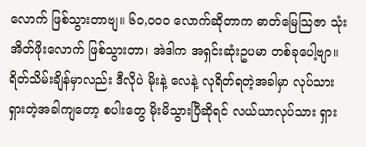လောက် ဖြစ်သွားတာဗျ။ ၆ဝ,ဝဝဝ လောက်ဆိုတာက ဓာတ်မြေသြဇာ သုံးအိတ်ဖိုးလောက် ဖြစ်သွားတာ၊ အဲဒါက အရှင်းဆုံးဥပမာ တစ်ခုပေါ့ဗျာ။ ရိတ်သိမ်းချိန်မှာလည်း ဒီလိုပဲ မိုးနဲ့ လေနဲ့ လုရိတ်ရတဲ့အခါမှာ လုပ်သားရှားတဲ့အခါကျတော့ စပါးတွေ မိုးမိသွားပြီဆိုရင် လယ်ယာလုပ်သား ရှား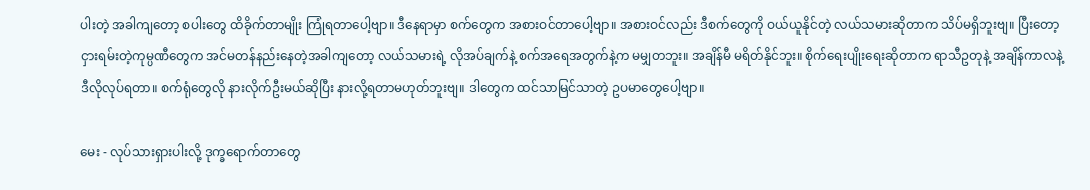ပါးတဲ့ အခါကျတော့ စပါးတွေ ထိခိုက်တာမျိုး ကြုံရတာပေါ့ဗျာ။ ဒီနေရာမှာ စက်တွေက အစားဝင်တာပေါ့ဗျာ။ အစားဝင်လည်း ဒီစက်တွေကို ဝယ်ယူနိုင်တဲ့ လယ်သမားဆိုတာက သိပ်မရှိဘူးဗျ။ ပြီးတော့ ငှားရမ်းတဲ့ကုမ္ပဏီတွေက အင်မတန်နည်းနေတဲ့အခါကျတော့ လယ်သမားရဲ့ လိုအပ်ချက်နဲ့ စက်အရေအတွက်နဲ့က မမျှတဘူး။ အချိန်မီ မရိတ်နိုင်ဘူး။ စိုက်ရေးပျိုးရေးဆိုတာက ရာသီဥတုနဲ့ အချိန်ကာလနဲ့ ဒီလိုလုပ်ရတာ။ စက်ရုံတွေလို နားလိုက်ဦးမယ်ဆိုပြီး နားလို့ရတာမဟုတ်ဘူးဗျ။ ဒါတွေက ထင်သာမြင်သာတဲ့ ဥပမာတွေပေါ့ဗျာ။

မေး - လုပ်သားရှားပါးလို့ ဒုက္ခရောက်တာတွေ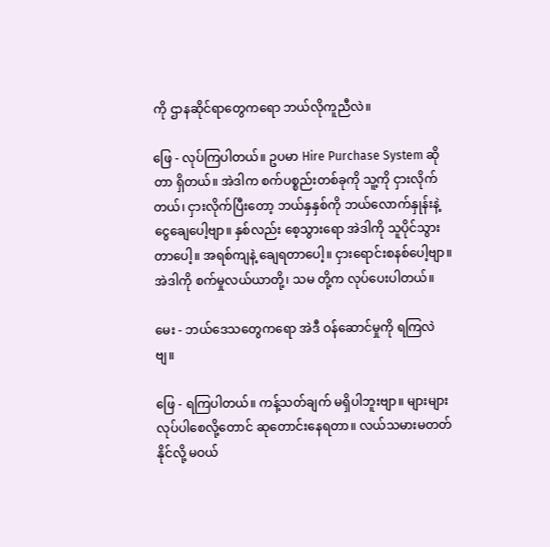ကို ဌာနဆိုင်ရာတွေကရော ဘယ်လိုကူညီလဲ။

ဖြေ - လုပ်ကြပါတယ်။ ဥပမာ Hire Purchase System ဆိုတာ ရှိတယ်။ အဲဒါက စက်ပစ္စည်းတစ်ခုကို သူ့ကို ငှားလိုက်တယ်၊ ငှားလိုက်ပြီးတော့ ဘယ်နှနှစ်ကို ဘယ်လောက်နှုန်းနဲ့ ငွေချေပေါ့ဗျာ။ နှစ်လည်း စေ့သွားရော အဲဒါကို သူပိုင်သွားတာပေါ့။ အရစ်ကျနဲ့ ချေရတာပေါ့။ ငှားရောင်းစနစ်ပေါ့ဗျာ။ အဲဒါကို စက်မှုလယ်ယာတို့၊ သမ တို့က လုပ်ပေးပါတယ်။

မေး - ဘယ်ဒေသတွေကရော အဲဒီ ဝန်ဆောင်မှုကို ရကြလဲဗျ။

ဖြေ - ရကြပါတယ်။ ကန့်သတ်ချက် မရှိပါဘူးဗျာ။ များများလုပ်ပါစေလို့တောင် ဆုတောင်းနေရတာ။ လယ်သမားမတတ်နိုင်လို့ မဝယ်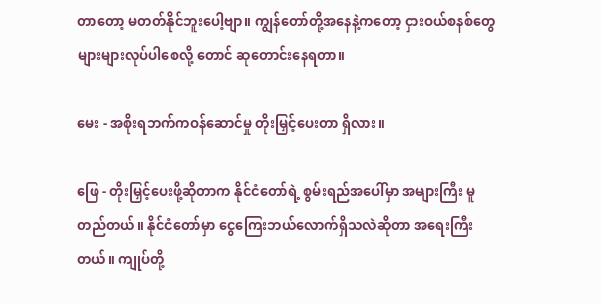တာတော့ မတတ်နိုင်ဘူးပေါ့ဗျာ။ ကျွန်တော်တို့အနေနဲ့ကတော့ ငှားဝယ်စနစ်တွေ များများလုပ်ပါစေလို့ တောင် ဆုတောင်းနေရတာ။

မေး - အစိုးရဘက်ကဝန်ဆောင်မှု တိုးမြှင့်ပေးတာ ရှိလား။

ဖြေ - တိုးမြှင့်ပေးဖို့ဆိုတာက နိုင်ငံတော်ရဲ့ စွမ်းရည်အပေါ်မှာ အများကြီး မူတည်တယ်။ နိုင်ငံတော်မှာ ငွေကြေးဘယ်လောက်ရှိသလဲဆိုတာ အရေးကြီးတယ်။ ကျုပ်တို့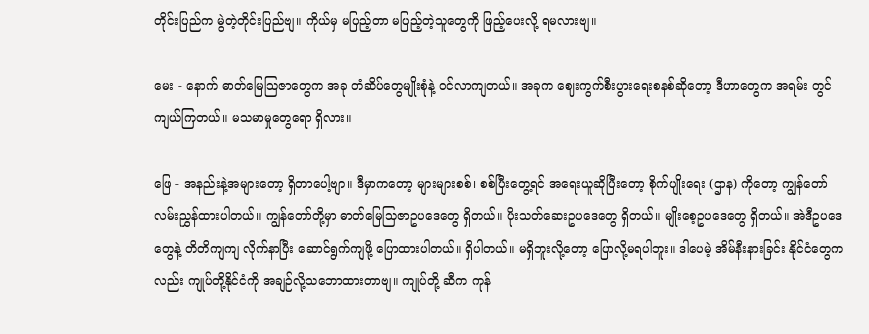တိုင်းပြည်က မွဲတဲ့တိုင်းပြည်ဗျ။ ကိုယ်မှ မပြည့်တာ မပြည့်တဲ့သူတွေကို ဖြည့်ပေးလို့ ရမလားဗျ။

မေး - နောက် ဓာတ်မြေသြဇာတွေက အခု တံဆိပ်တွေမျိုးစုံနဲ့ ဝင်လာကျတယ်။ အခုက ဈေးကွက်စီးပွားရေးစနစ်ဆိုတော့ ဒီဟာတွေက အရမ်း တွင်ကျယ်ကြတယ်။ မသမာမှုတွေရော ရှိလား။

ဖြေ - အနည်းနဲ့အများတော့ ရှိတာပေါ့ဗျာ။ ဒီမှာကတော့ များများစစ်၊ စစ်ပြီးတွေ့ရင် အရေးယူဆိုပြီးတော့ စိုက်ပျိုးရေး (ဌာန) ကိုတော့ ကျွန်တော် လမ်းညွှန်ထားပါတယ်။ ကျွန်တော်တို့မှာ ဓာတ်မြေသြဇာဥပဒေတွေ ရှိတယ်။ ပိုးသတ်ဆေးဥပဒေတွေ ရှိတယ်။ မျိုးစေ့ဥပဒေတွေ ရှိတယ်။ အဲဒီဥပဒေတွေနဲ့ တိတိကျကျ လိုက်နာပြီး ဆောင်ရွက်ကျဖို့ ပြောထားပါတယ်။ ရှိပါတယ်။ မရှိဘူးလို့တော့ ပြောလို့မရပါဘူး။ ဒါပေမဲ့ အိမ်နီးနားခြင်း နိုင်ငံတွေကလည်း ကျုပ်တို့နိုင်ငံကို အချဉ်လို့သဘောထားတာဗျ။ ကျုပ်တို့ ဆီက ကုန်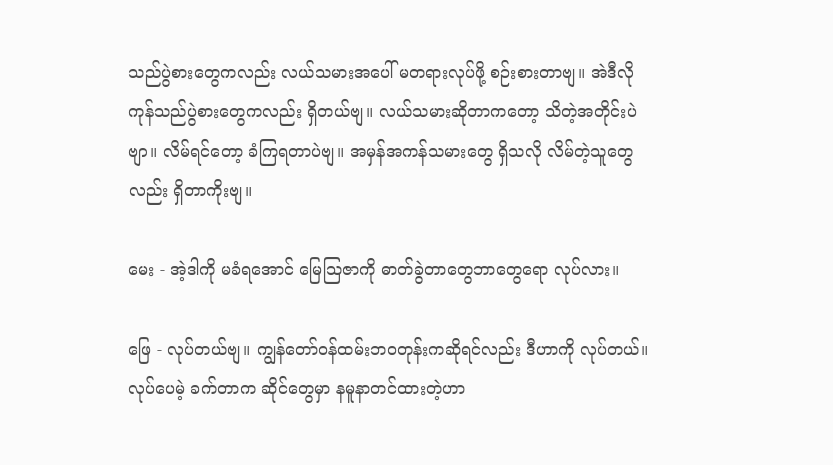သည်ပွဲစားတွေကလည်း လယ်သမားအပေါ် မတရားလုပ်ဖို့ စဉ်းစားတာဗျ။ အဲဒီလို ကုန်သည်ပွဲစားတွေကလည်း ရှိတယ်ဗျ။ လယ်သမားဆိုတာကတော့ သိတဲ့အတိုင်းပဲဗျာ။ လိမ်ရင်တော့ ခံကြရတာပဲဗျ။ အမှန်အကန်သမားတွေ ရှိသလို လိမ်တဲ့သူတွေလည်း ရှိတာကိုးဗျ။

မေး - အဲ့ဒါကို မခံရအောင် မြေသြဇာကို ဓာတ်ခွဲတာတွေဘာတွေရော လုပ်လား။

ဖြေ - လုပ်တယ်ဗျ။ ကျွန်တော်ဝန်ထမ်းဘဝတုန်းကဆိုရင်လည်း ဒီဟာကို လုပ်တယ်။ လုပ်ပေမဲ့ ခက်တာက ဆိုင်တွေမှာ နမူနာတင်ထားတဲ့ဟာ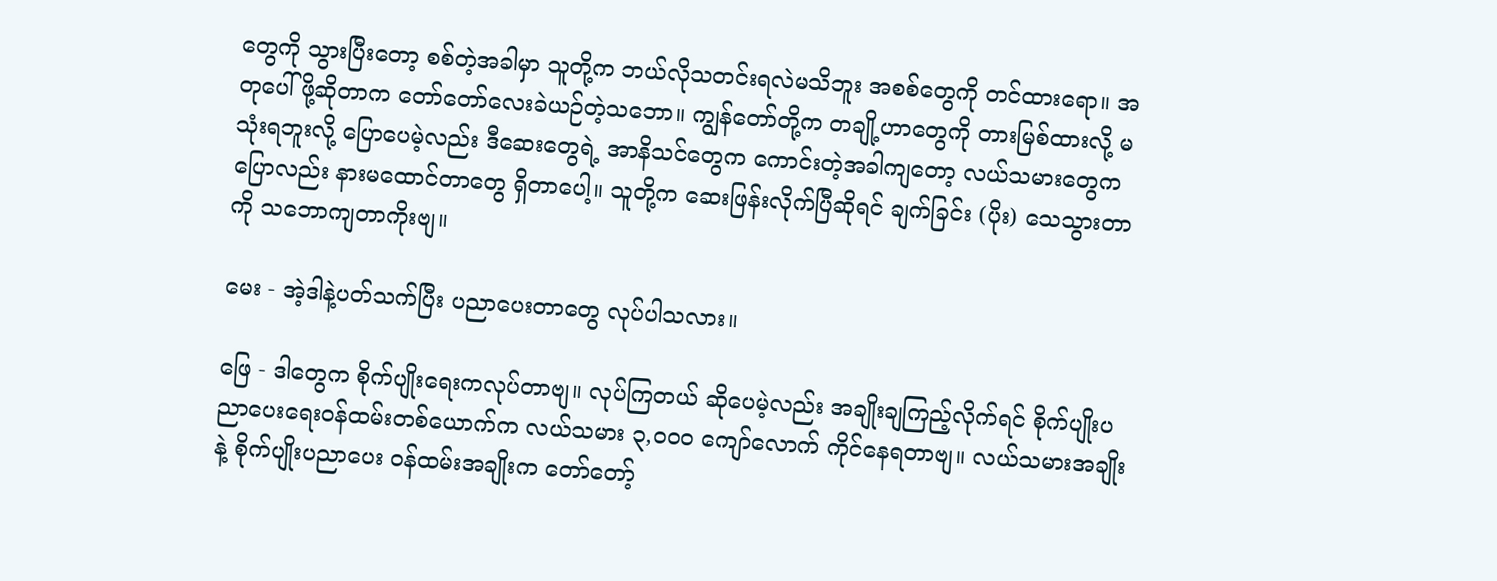တွေကို သွားပြီးတော့ စစ်တဲ့အခါမှာ သူတို့က ဘယ်လိုသတင်းရလဲမသိဘူး အစစ်တွေကို တင်ထားရော။ အတုပေါ်ဖို့ဆိုတာက တော်တော်လေးခဲယဉ်တဲ့သဘော။ ကျွန်တော်တို့က တချို့ဟာတွေကို တားမြစ်ထားလို့ မသုံးရဘူးလို့ ပြောပေမဲ့လည်း ဒီဆေးတွေရဲ့ အာနိသင်တွေက ကောင်းတဲ့အခါကျတော့ လယ်သမားတွေက ပြောလည်း နားမထောင်တာတွေ ရှိတာပေါ့။ သူတို့က ဆေးဖြန်းလိုက်ပြီဆိုရင် ချက်ခြင်း (ပိုး) သေသွားတာကို သဘောကျတာကိုးဗျ။

မေး - အဲ့ဒါနဲ့ပတ်သက်ပြီး ပညာပေးတာတွေ လုပ်ပါသလား။

ဖြေ - ဒါတွေက စိုက်ပျိုးရေးကလုပ်တာဗျ။ လုပ်ကြတယ် ဆိုပေမဲ့လည်း အချိုးချကြည့်လိုက်ရင် စိုက်ပျိုးပညာပေးရေးဝန်ထမ်းတစ်ယောက်က လယ်သမား ၃,ဝဝဝ ကျော်လောက် ကိုင်နေရတာဗျ။ လယ်သမားအချိုးနဲ့ စိုက်ပျိုးပညာပေး ဝန်ထမ်းအချိုးက တော်တော့်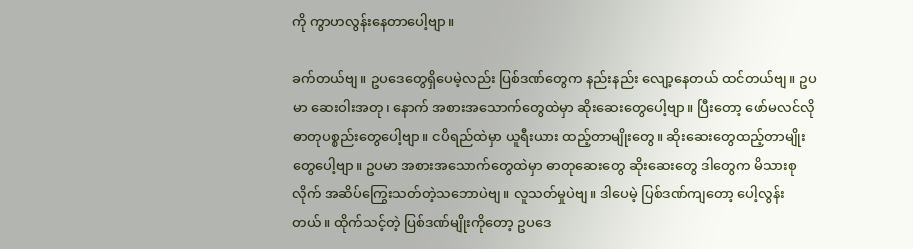ကို ကွာဟလွန်းနေတာပေါ့ဗျာ။

ခက်တယ်ဗျ။ ဥပဒေတွေရှိပေမဲ့လည်း ပြစ်ဒဏ်တွေက နည်းနည်း လျော့နေတယ် ထင်တယ်ဗျ။ ဥပမာ ဆေးဝါးအတု၊ နောက် အစားအသောက်တွေထဲမှာ ဆိုးဆေးတွေပေါ့ဗျာ။ ပြီးတော့ ဖော်မလင်လို ဓာတုပစ္စည်းတွေပေါ့ဗျာ။ ငပိရည်ထဲမှာ ယူရီးယား ထည့်တာမျိုးတွေ။ ဆိုးဆေးတွေထည့်တာမျိုးတွေပေါ့ဗျာ။ ဥပမာ အစားအသောက်တွေထဲမှာ ဓာတုဆေးတွေ ဆိုးဆေးတွေ ဒါတွေက မိသားစုလိုက် အဆိပ်ကြွေးသတ်တဲ့သဘောပဲဗျ။ လူသတ်မှုပဲဗျ။ ဒါပေမဲ့ ပြစ်ဒဏ်ကျတော့ ပေါ့လွန်းတယ်။ ထိုက်သင့်တဲ့ ပြစ်ဒဏ်မျိုးကိုတော့ ဥပဒေ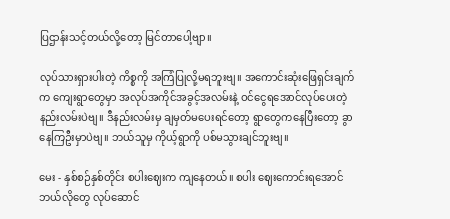ပြဌာန်းသင့်တယ်လို့တော့ မြင်တာပေါ့ဗျာ။

လုပ်သားရှားပါးတဲ့ ကိစ္စကို အကြံပြုလို့မရဘူးဗျ။ အကောင်းဆုံးဖြေရှင်းချက်က ကျေးရွာတွေမှာ အလုပ်အကိုင်အခွင့်အလမ်းနဲ့ ဝင်ငွေရအောင်လုပ်ပေးတဲ့နည်းလမ်းပဲဗျ။ ဒီနည်းလမ်းမှ ချမှတ်မပေးရင်တော့ ရွာတွေကနေပြီးတော့ ခွာနေကြဦးမှာပဲဗျ။ ဘယ်သူမှ ကိုယ့်ရွာကို ပစ်မသွားချင်ဘူးဗျ။

မေး - နှစ်စဉ်နှစ်တိုင်း စပါးဈေးက ကျနေတယ်။ စပါး ဈေးကောင်းရအောင် ဘယ်လိုတွေ လုပ်ဆောင်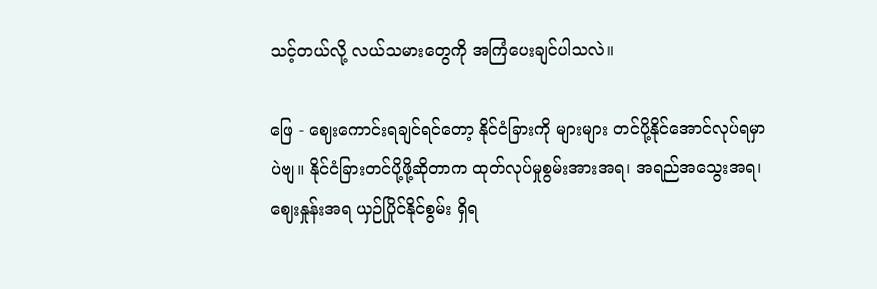သင့်တယ်လို့ လယ်သမားတွေကို အကြံပေးချင်ပါသလဲ။

ဖြေ - ဈေးကောင်းရချင်ရင်တော့ နိုင်ငံခြားကို များများ တင်ပို့နိုင်အောင်လုပ်ရမှာပဲဗျ။ နိုင်ငံခြားတင်ပို့ဖို့ဆိုတာက ထုတ်လုပ်မှုစွမ်းအားအရ၊ အရည်အသွေးအရ၊ ဈေးနှုန်းအရ ယှဉ်ပြိုင်နိုင်စွမ်း ရှိရ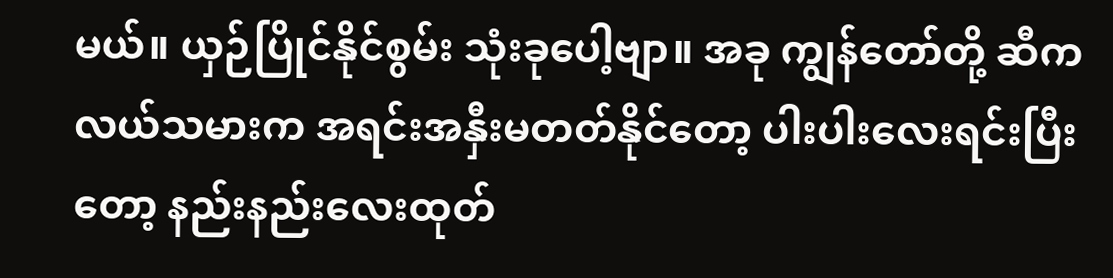မယ်။ ယှဉ်ပြိုင်နိုင်စွမ်း သုံးခုပေါ့ဗျာ။ အခု ကျွန်တော်တို့ ဆီက လယ်သမားက အရင်းအနှီးမတတ်နိုင်တော့ ပါးပါးလေးရင်းပြီးတော့ နည်းနည်းလေးထုတ်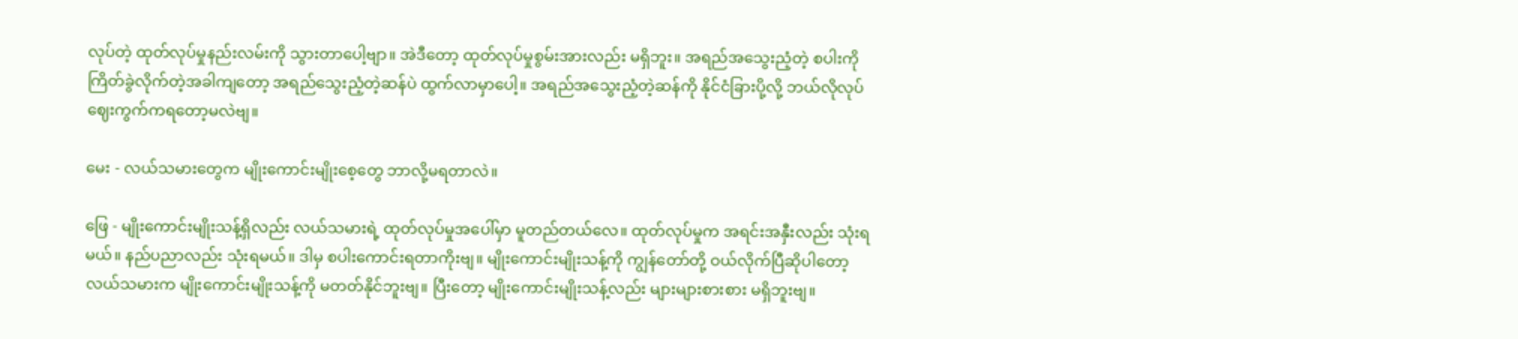လုပ်တဲ့ ထုတ်လုပ်မှုနည်းလမ်းကို သွားတာပေါ့ဗျာ။ အဲဒီတော့ ထုတ်လုပ်မှုစွမ်းအားလည်း မရှိဘူး။ အရည်အသွေးညံ့တဲ့ စပါးကို ကြိတ်ခွဲလိုက်တဲ့အခါကျတော့ အရည်သွေးညံ့တဲ့ဆန်ပဲ ထွက်လာမှာပေါ့။ အရည်အသွေးညံ့တဲ့ဆန်ကို နိုင်ငံခြားပို့လို့ ဘယ်လိုလုပ်ဈေးကွက်ကရတော့မလဲဗျ။

မေး - လယ်သမားတွေက မျိုးကောင်းမျိုးစေ့တွေ ဘာလို့မရတာလဲ။

ဖြေ - မျိုးကောင်းမျိုးသန့်ရှိလည်း လယ်သမားရဲ့ ထုတ်လုပ်မှုအပေါ်မှာ မူတည်တယ်လေ။ ထုတ်လုပ်မှုက အရင်းအနှီးလည်း သုံးရမယ်။ နည်ပညာလည်း သုံးရမယ်။ ဒါမှ စပါးကောင်းရတာကိုးဗျ။ မျိုးကောင်းမျိုးသန့်ကို ကျွန်တော်တို့ ဝယ်လိုက်ပြီဆိုပါတော့ လယ်သမားက မျိုးကောင်းမျိုးသန့်ကို မတတ်နိုင်ဘူးဗျ။ ပြီးတော့ မျိုးကောင်းမျိုးသန့်လည်း များများစားစား မရှိဘူးဗျ။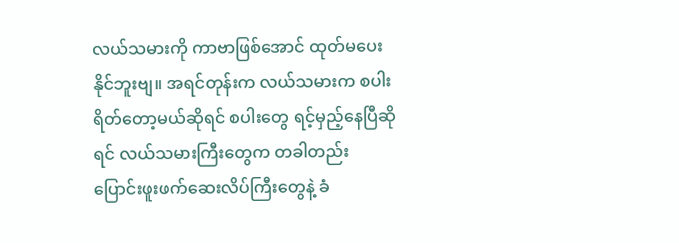လယ်သမားကို ကာဗာဖြစ်အောင် ထုတ်မပေးနိုင်ဘူးဗျ။ အရင်တုန်းက လယ်သမားက စပါးရိတ်တော့မယ်ဆိုရင် စပါးတွေ ရင့်မှည့်နေပြီဆိုရင် လယ်သမားကြီးတွေက တခါတည်း ပြောင်းဖူးဖက်ဆေးလိပ်ကြီးတွေနဲ့ ခံ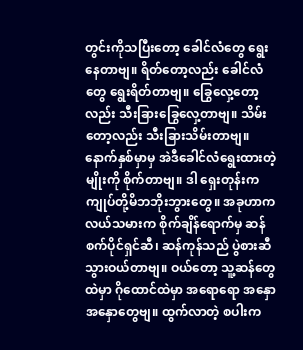တွင်းကိုသပြီးတော့ ခေါင်လံတွေ ရွေးနေတာဗျ။ ရိတ်တော့လည်း ခေါင်လံတွေ ရွေးရိတ်တာဗျ။ ခြွေလှေ့တော့ လည်း သီးခြားခြွေလှေ့တာဗျ။ သိမ်းတော့လည်း သီးခြားသိမ်းတာဗျ။ နောက်နှစ်မှာမှ အဲဒီခေါင်လံရွေးထားတဲ့မျိုးကို စိုက်တာဗျ။ ဒါ ရှေးတုန်းက ကျုပ်တို့မိဘဘိုးဘွားတွေ။ အခုဟာက လယ်သမားက စိုက်ချိန်ရောက်မှ ဆန်စက်ပိုင်ရှင်ဆီ၊ ဆန်ကုန်သည် ပွဲစားဆီ သွားဝယ်တာဗျ။ ဝယ်တော့ သူ့ဆန်တွေထဲမှာ ဂိုထောင်ထဲမှာ အရောရော အနှောအနှောတွေဗျ။ ထွက်လာတဲ့ စပါးက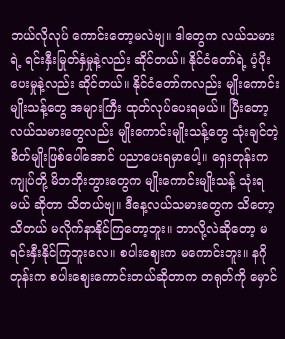ဘယ်လိုလုပ် ကောင်းတော့မလဲဗျ။ ဒါတွေက လယ်သမားရဲ့ ရင်းနှီးမြုတ်နှံမှုနဲ့လည်း ဆိုင်တယ်။ နိုင်ငံတော်ရဲ့ ပံ့ပိုးပေးမှုနဲ့လည်း ဆိုင်တယ်။ နိုင်ငံတော်ကလည်း မျိုးကောင်းမျိုးသန့်တွေ အများကြီး ထုတ်လုပ်ပေးရမယ်။ ပြီးတော့ လယ်သမားတွေလည်း မျိုးကောင်းမျိုးသန့်တွေ သုံးချင်တဲ့ စိတ်မျိုးဖြစ်ပေါ်အောင် ပညာပေးရမှာပေါ့။ ရှေးတုန်းက ကျုပ်တို့ မိဘဘိုးဘွားတွေက မျိုးကောင်းမျိုးသန့် သုံးရမယ် ဆိုတာ သိတယ်ဗျ။ ဒီနေ့လယ်သမားတွေက သိတော့သိတယ် မလိုက်နာနိုင်ကြတော့ဘူး။ ဘာလို့လဲဆိုတော့ မရင်းနှီးနိုင်ကြဘူးလေ။ စပါးဈေးက မကောင်းဘူး။ နဂိုတုန်းက စပါးဈေးကောင်းတယ်ဆိုတာက တရုတ်ကို မှောင်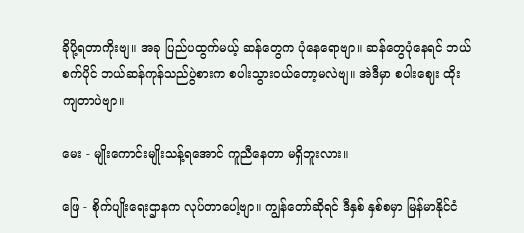ခိုပို့ရတာကိုးဗျ။ အခု ပြည်ပထွက်မယ့် ဆန်တွေက ပုံနေရောဗျာ။ ဆန်တွေပုံနေရင် ဘယ်စက်ပိုင် ဘယ်ဆန်ကုန်သည်ပွဲစားက စပါးသွားဝယ်တော့မလဲဗျ။ အဲဒီမှာ စပါးဈေး ထိုးကျတာပဲဗျာ။

မေး - မျိုးကောင်းမျိုးသန့်ရအောင် ကူညီနေတာ မရှိဘူးလား။

ဖြေ - စိုက်ပျိုးရေးဌာနက လုပ်တာပေါ့ဗျာ။ ကျွန်တော်ဆိုရင် ဒီနှစ် နှစ်စမှာ မြန်မာနိုင်ငံ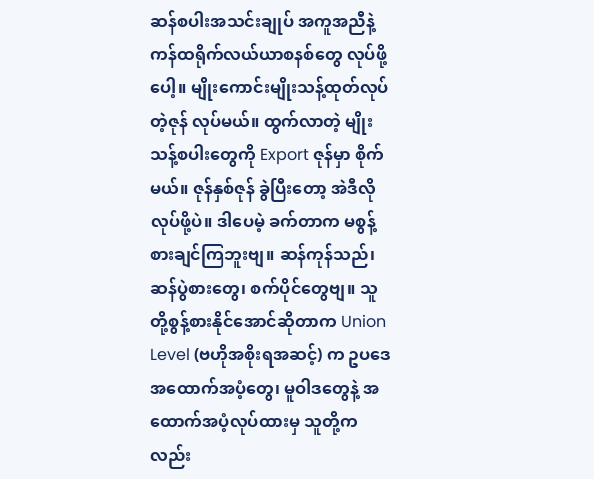ဆန်စပါးအသင်းချုပ် အကူအညီနဲ့ ကန်ထရိုက်လယ်ယာစနစ်တွေ လုပ်ဖို့ပေါ့။ မျိုးကောင်းမျိုးသန့်ထုတ်လုပ်တဲ့ဇုန် လုပ်မယ်။ ထွက်လာတဲ့ မျိုးသန့်စပါးတွေကို Export ဇုန်မှာ စိုက်မယ်။ ဇုန်နှစ်ဇုန် ခွဲပြီးတော့ အဲဒီလို လုပ်ဖို့ပဲ။ ဒါပေမဲ့ ခက်တာက မစွန့်စားချင်ကြဘူးဗျ။ ဆန်ကုန်သည်၊ ဆန်ပွဲစားတွေ၊ စက်ပိုင်တွေဗျ။ သူတို့စွန့်စားနိုင်အောင်ဆိုတာက Union Level (ဗဟိုအစိုးရအဆင့်) က ဥပဒေအထောက်အပံ့တွေ၊ မူဝါဒတွေနဲ့ အထောက်အပံ့လုပ်ထားမှ သူတို့ကလည်း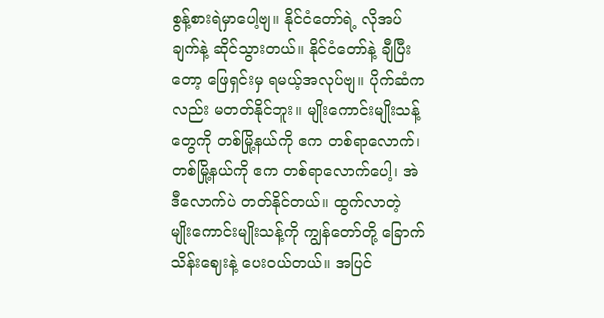စွန့်စားရဲမှာပေါ့ဗျ။ နိုင်ငံတော်ရဲ့ လိုအပ်ချက်နဲ့ ဆိုင်သွားတယ်။ နိုင်ငံတော်နဲ့ ချီပြီးတော့ ဖြေရှင်းမှ ရမယ့်အလုပ်ဗျ။ ပိုက်ဆံက လည်း မတတ်နိုင်ဘူး။ မျိုးကောင်းမျိုးသန့်တွေကို တစ်မြို့နယ်ကို ဧက တစ်ရာလောက်၊ တစ်မြို့နယ်ကို ဧက တစ်ရာလောက်ပေါ့၊ အဲဒီလောက်ပဲ တတ်နိုင်တယ်။ ထွက်လာတဲ့ မျိုးကောင်းမျိုးသန့်ကို ကျွန်တော်တို့ ခြောက်သိန်းဈေးနဲ့ ပေးဝယ်တယ်။ အပြင်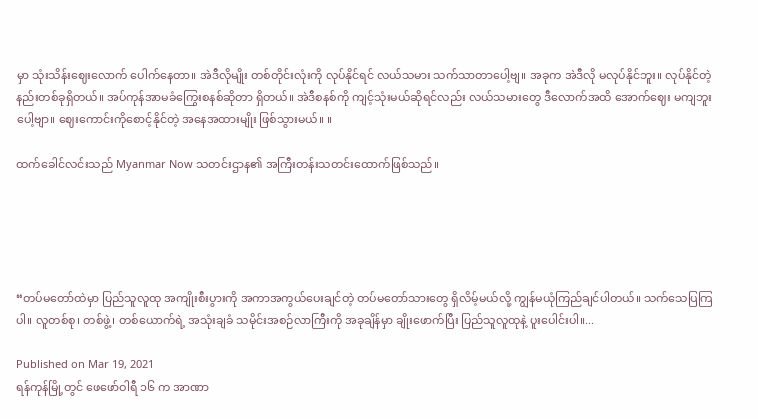မှာ သုံးသိန်းဈေးလောက် ပေါက်နေတာ။ အဲဒီလိုမျိုး တစ်တိုင်းလုံးကို လုပ်နိုင်ရင် လယ်သမား သက်သာတာပေါ့ဗျ။ အခုက အဲဒီလို မလုပ်နိုင်ဘူး။ လုပ်နိုင်တဲ့ နည်းတစ်ခုရှိတယ်။ အပ်ကုန်အာမခံကြွေးစနစ်ဆိုတာ ရှိတယ်။ အဲဒီစနစ်ကို ကျင့်သုံးမယ်ဆိုရင်လည်း လယ်သမားတွေ ဒီလောက်အထိ အောက်ဈေး မကျဘူးပေါ့ဗျာ။ ဈေးကောင်းကိုစောင့်နိုင်တဲ့ အနေအထားမျိုး ဖြစ်သွားမယ်။ ။

ထက်ခေါင်လင်းသည် Myanmar Now သတင်းဌာန၏ အကြီးတန်းသတင်းထောက်ဖြစ်သည်။





“တပ်မတော်ထဲမှာ ပြည်သူလူထု အကျိုးစီးပွားကို အကာအကွယ်ပေးချင်တဲ့ တပ်မတော်သားတွေ ရှိလိမ့်မယ်လို့ ကျွန်မယုံကြည်ချင်ပါတယ်။ သက်သေပြကြပါ။ လူတစ်စု၊ တစ်ဖွဲ့၊ တစ်ယောက်ရဲ့ အသုံးချခံ သမိုင်းအစဉ်လာကြီးကို အခုချိန်မှာ ချိုးဖောက်ပြီး ပြည်သူလူထုနဲ့ ပူးပေါင်းပါ။...

Published on Mar 19, 2021
ရန်ကုန်မြို့တွင် ဖေဖော်ဝါရီ ၁၆ က အာဏာ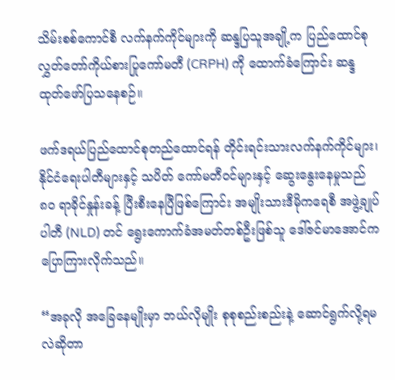သိမ်းစစ်ကောင်စီ လက်နက်ကိုင်များကို ဆန္ဒပြသူအချို့က ပြည်ထောင်စု လွှတ်တော်ကိုယ်စားပြုကော်မတီ (CRPH) ကို ထောက်ခံကြောင်း ဆန္ဒထုတ်ဖော်ပြသနေစဉ်။

ဖက်ဒရယ်ပြည်ထောင်စုတည်ထောင်ရန် တိုင်းရင်းသားလက်နက်ကိုင်များ၊ နိုင်ငံရေးပါတီများနှင့် သပိတ် ကော်မတီဝင်များနှင့် ဆွေးနွေးနေမှုသည် ၈၀ ရာခိုင်နှုန်းခန့် ပြီးစီးနေပြီဖြစ်ကြောင်း အမျိုးသားဒီမိုကရေစီ အဖွဲ့ချုပ်ပါတီ (NLD) တင် ရွေးကောက်ခံအမတ်တစ်ဦးဖြစ်သူ ဒေါ်ဇင်မာအောင်က ပြောကြားလိုက်သည်။

“အခုလို အခြေနေမျိုးမှာ ဘယ်လိုမျိုး စုစုစည်းစည်းနဲ့ ဆောင်ရွက်လို့ရမလဲဆိုတာ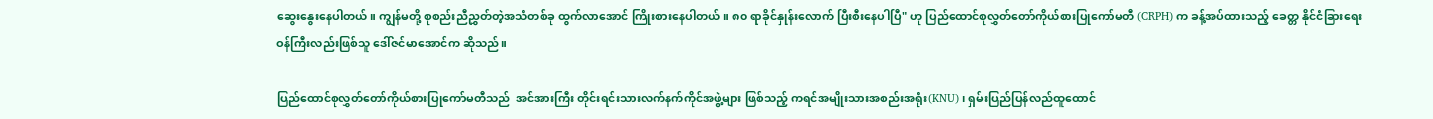ဆွေးနွေးနေပါတယ်။ ကျွန်မတို့ စုစည်းညီညွှတ်တဲ့အသံတစ်ခု ထွက်လာအောင် ကြိုးစားနေပါတယ်။ ၈၀ ရာခိုင်နှုန်းလောက် ပြီးစီးနေပါပြီ" ဟု ပြည်ထောင်စုလွှတ်တော်ကိုယ်စားပြုကော်မတီ (CRPH) က ခန့်အပ်ထားသည့် ခေတ္တ နိုင်ငံခြားရေးဝန်ကြီးလည်းဖြစ်သူ ဒေါ်ဇင်မာအောင်က ဆိုသည်။

ပြည်ထောင်စုလွှတ်တော်ကိုယ်စားပြုကော်မတီသည်  အင်အားကြီး တိုင်းရင်းသားလက်နက်ကိုင်အဖွဲ့များ ဖြစ်သည့် ကရင်အမျိုးသားအစည်းအရုံး(KNU)၊ ရှမ်းပြည်ပြန်လည်ထူထောင်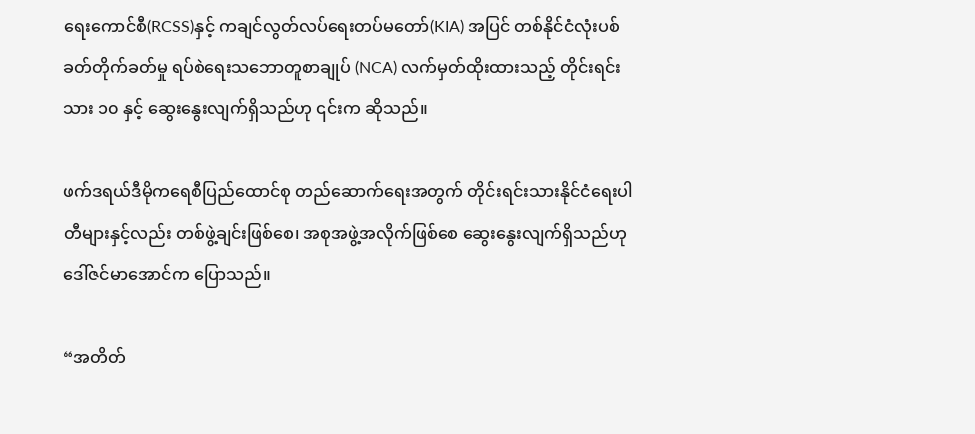ရေးကောင်စီ(RCSS)နှင့် ကချင်လွတ်လပ်ရေးတပ်မတော်(KIA) အပြင် တစ်နိုင်ငံလုံးပစ်ခတ်တိုက်ခတ်မှု ရပ်စဲရေးသဘောတူစာချုပ် (NCA) လက်မှတ်ထိုးထားသည့် တိုင်းရင်းသား ၁၀ နှင့် ဆွေးနွေးလျက်ရှိသည်ဟု ၎င်းက ဆိုသည်။

ဖက်ဒရယ်ဒီမိုကရေစီပြည်ထောင်စု တည်ဆောက်ရေးအတွက် တိုင်းရင်းသားနိုင်ငံရေးပါတီများနှင့်လည်း တစ်ဖွဲ့ချင်းဖြစ်စေ၊ အစုအဖွဲ့အလိုက်ဖြစ်စေ ဆွေးနွေးလျက်ရှိသည်ဟု ဒေါ်ဇင်မာအောင်က ပြောသည်။

“အတိတ်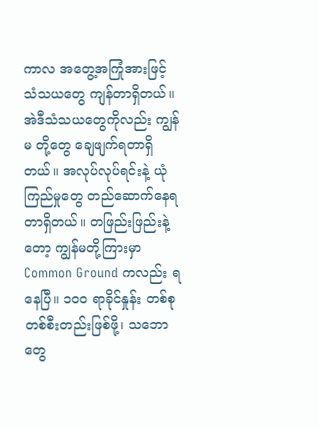ကာလ အတွေ့အကြုံအားဖြင့် သံသယတွေ ကျန်တာရှိတယ်။ အဲဒီသံသယတွေကိုလည်း ကျွန်မ တို့တွေ ချေဖျက်ရတာရှိတယ်။ အလုပ်လုပ်ရင်းနဲ့ ယုံကြည်မှုတွေ တည်ဆောက်နေရတာရှိတယ်။ တဖြည်းဖြည်းနဲ့တော့ ကျွန်မတို့ကြားမှာ Common Ground ကလည်း ရနေပြီ။ ၁၀၀ ရာခိုင်နှုန်း တစ်စုတစ်စီးတည်းဖြစ်ဖို့၊ သဘောတွေ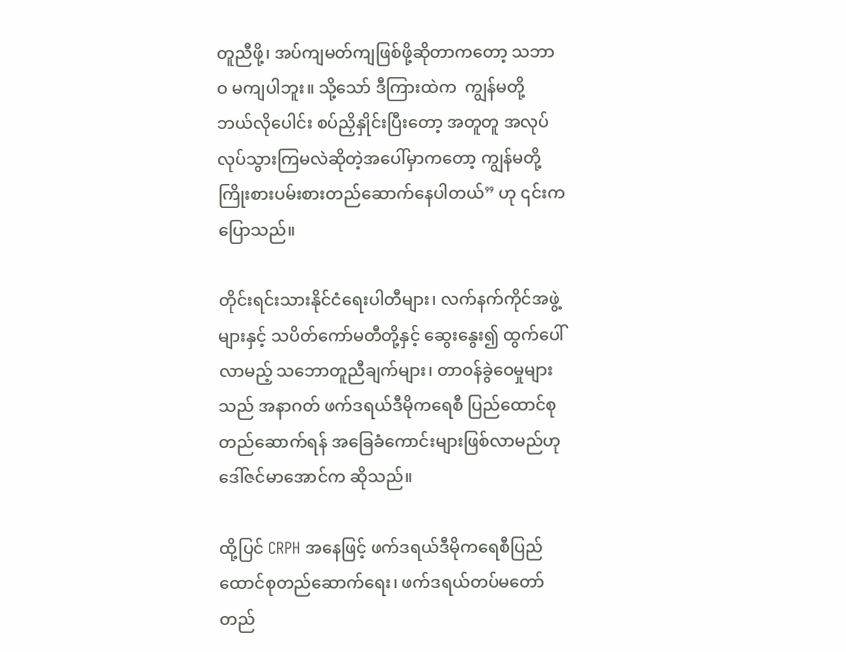တူညီဖို့၊ အပ်ကျမတ်ကျဖြစ်ဖို့ဆိုတာကတော့ သဘာဝ မကျပါဘူး။ သို့သော် ဒီကြားထဲက  ကျွန်မတို့ ဘယ်လိုပေါင်း စပ်ညှိနှိုင်းပြီးတော့ အတူတူ အလုပ်လုပ်သွားကြမလဲဆိုတဲ့အပေါ်မှာကတော့ ကျွန်မတို့ ကြိုးစားပမ်းစားတည်ဆောက်နေပါတယ်” ဟု ၎င်းက ပြောသည်။

တိုင်းရင်းသားနိုင်ငံရေးပါတီများ၊ လက်နက်ကိုင်အဖွဲ့များနှင့် သပိတ်ကော်မတီတို့နှင့် ဆွေးနွေး၍ ထွက်ပေါ်လာမည့် သဘောတူညီချက်များ၊ တာဝန်ခွဲဝေမှုများသည် အနာဂတ် ဖက်ဒရယ်ဒီမိုကရေစီ ပြည်ထောင်စုတည်ဆောက်ရန် အခြေခံကောင်းများဖြစ်လာမည်ဟု ဒေါ်ဇင်မာအောင်က ဆိုသည်။

ထို့ပြင် CRPH အနေဖြင့် ဖက်ဒရယ်ဒီမိုကရေစီပြည်ထောင်စုတည်ဆောက်ရေး၊ ဖက်ဒရယ်တပ်မတော် တည်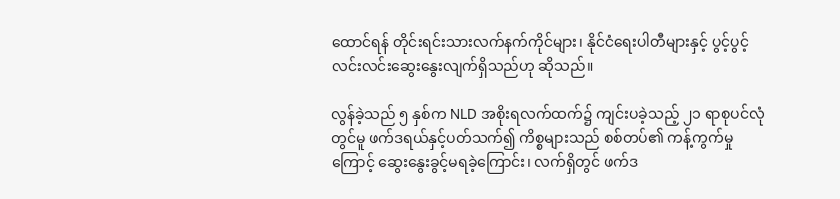ထောင်ရန် တိုင်းရင်းသားလက်နက်ကိုင်များ၊ နိုင်ငံရေးပါတီများနှင့် ပွင့်ပွင့်လင်းလင်းဆွေးနွေးလျက်ရှိသည်ဟု ဆိုသည်။

လွန်ခဲ့သည် ၅ နှစ်က NLD အစိုးရလက်ထက်၌ ကျင်းပခဲ့သည့် ၂၁ ရာစုပင်လုံတွင်မူ ဖက်ဒရယ်နှင့်ပတ်သက်၍ ကိစ္စများသည် စစ်တပ်၏ ကန့်ကွက်မှုကြောင့် ဆွေးနွေးခွင့်မရခဲ့ကြောင်း၊ လက်ရှိတွင် ဖက်ဒ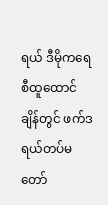ရယ် ဒီမိုကရေစီထူထောင်ချိန်တွင် ဖက်ဒရယ်တပ်မတော်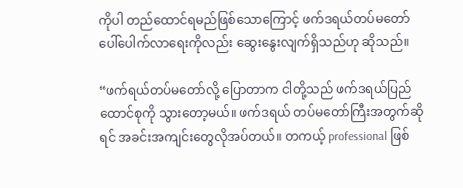ကိုပါ တည်ထောင်ရမည်ဖြစ်သောကြောင့် ဖက်ဒရယ်တပ်မတော် ပေါ်ပေါက်လာရေးကိုလည်း ဆွေးနွေးလျက်ရှိသည်ဟု ဆိုသည်။

“ဖက်ရယ်တပ်မတော်လို့ ပြောတာက ငါတို့သည် ဖက်ဒရယ်ပြည်ထောင်စုကို သွားတော့မယ်။ ဖက်ဒရယ် တပ်မတော်ကြီးအတွက်ဆိုရင် အခင်းအကျင်းတွေလိုအပ်တယ်။ တကယ့် professional ဖြစ်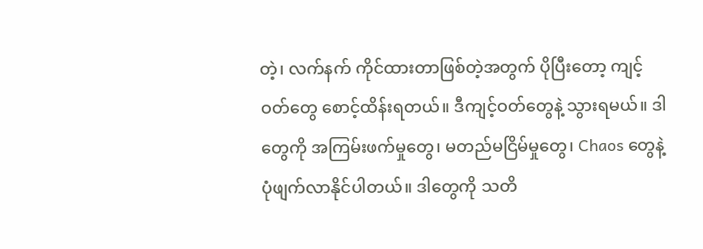တဲ့၊ လက်နက် ကိုင်ထားတာဖြစ်တဲ့အတွက် ပိုပြီးတော့ ကျင့်ဝတ်တွေ စောင့်ထိန်းရတယ်။ ဒီကျင့်ဝတ်တွေနဲ့ သွားရမယ်။ ဒါတွေကို အကြမ်းဖက်မှုတွေ၊ မတည်မငြိမ်မှုတွေ၊ Chaos တွေနဲ့ ပုံဖျက်လာနိုင်ပါတယ်။ ဒါတွေကို သတိ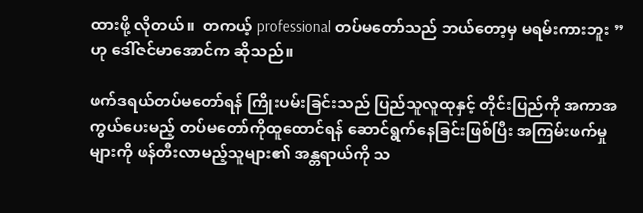ထားဖို့ လိုတယ်။  တကယ့် professional တပ်မတော်သည် ဘယ်တော့မှ မရမ်းကားဘူး ”ဟု ဒေါ်ဇင်မာအောင်က ဆိုသည်။

ဖက်ဒရယ်တပ်မတော်ရန် ကြိုးပမ်းခြင်းသည် ပြည်သူလူထုနှင့် တိုင်းပြည်ကို အကာအကွယ်ပေးမည့် တပ်မတော်ကိုထူထောင်ရန် ဆောင်ရွက်နေခြင်းဖြစ်ပြီး အကြမ်းဖက်မှုများကို ဖန်တီးလာမည့်သူများ၏ အန္တရာယ်ကို သ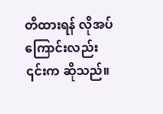တိထားရန် လိုအပ်ကြောင်းလည်း ၎င်းက ဆိုသည်။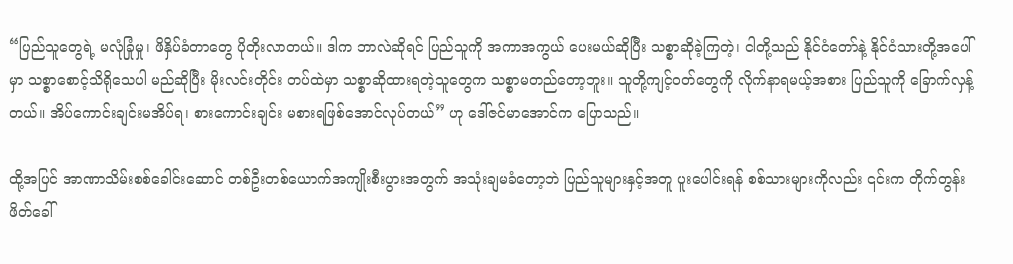“ပြည်သူတွေရဲ့ မလုံခြုံမှု၊ ဖိနှိပ်ခံတာတွေ ပိုတိုးလာတယ်။ ဒါက ဘာလဲဆိုရင် ပြည်သူကို အကာအကွယ် ပေးမယ်ဆိုပြီး သစ္စာဆိုခဲ့ကြတဲ့၊ ငါတို့သည် နိုင်ငံတော်နဲ့ နိုင်ငံသားတို့အပေါ်မှာ သစ္စာစောင့်သိရိုသေပါ မည်ဆိုပြီး မိုးလင်းတိုင်း တပ်ထဲမှာ သစ္စာဆိုထားရတဲ့သူတွေက သစ္စာမတည်တော့ဘူး။ သူတို့ကျင့်ဝတ်တွေကို လိုက်နာရမယ့်အစား ပြည်သူကို ခြောက်လှန့်တယ်။ အိပ်ကောင်းချင်းမအိပ်ရ၊ စားကောင်းချင်း မစားရဖြစ်အောင်လုပ်တယ်” ဟု ဒေါ်ဇင်မာအောင်က ပြောသည်။

ထို့အပြင် အာဏာသိမ်းစစ်ခေါင်းဆောင် တစ်ဦးတစ်ယောက်အကျိုးစီးပွားအတွက် အသုံးချမခံတော့ဘဲ ပြည်သူများနှင့်အတူ ပူးပေါင်းရန် စစ်သားများကိုလည်း ၎င်းက တိုက်တွန်းဖိတ်ခေါ်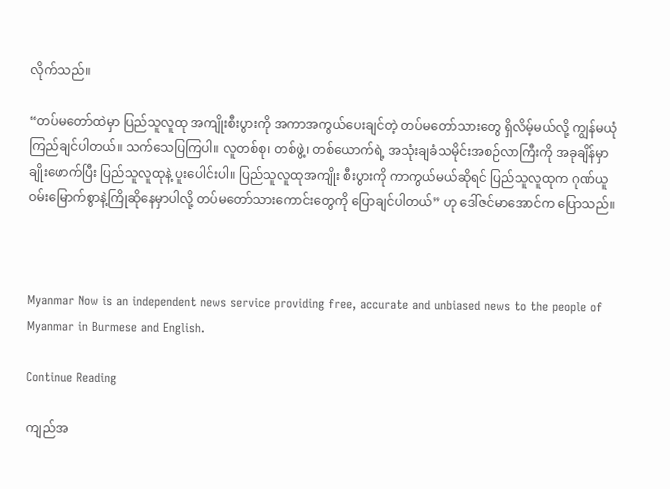လိုက်သည်။

“တပ်မတော်ထဲမှာ ပြည်သူလူထု အကျိုးစီးပွားကို အကာအကွယ်ပေးချင်တဲ့ တပ်မတော်သားတွေ ရှိလိမ့်မယ်လို့ ကျွန်မယုံကြည်ချင်ပါတယ်။ သက်သေပြကြပါ။ လူတစ်စု၊ တစ်ဖွဲ့၊ တစ်ယောက်ရဲ့ အသုံးချခံသမိုင်းအစဉ်လာကြီးကို အခုချိန်မှာ ချိုးဖောက်ပြီး ပြည်သူလူထုနဲ့ ပူးပေါင်းပါ။ ပြည်သူလူထုအကျိုး စီးပွားကို ကာကွယ်မယ်ဆိုရင် ပြည်သူလူထုက ဂုဏ်ယူဝမ်းမြောက်စွာနဲ့ကြိုဆိုနေမှာပါလို့ တပ်မတော်သားကောင်းတွေကို ပြောချင်ပါတယ်” ဟု ဒေါ်ဇင်မာအောင်က ပြောသည်။



Myanmar Now is an independent news service providing free, accurate and unbiased news to the people of Myanmar in Burmese and English.

Continue Reading

ကျည်အ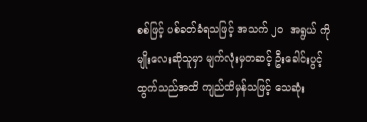စစ်ဖြင့် ပစ်ခတ်ခံရသဖြင့် အသက် ၂၀  အရွယ် ကိုမျိုးလေးဆိုသူမှာ မျက်လုံးမှတဆင့် ဦးခေါင်းပွင့်ထွက်သည်အထိ ကျည်ထိမှန်သဖြင့် သေဆုံး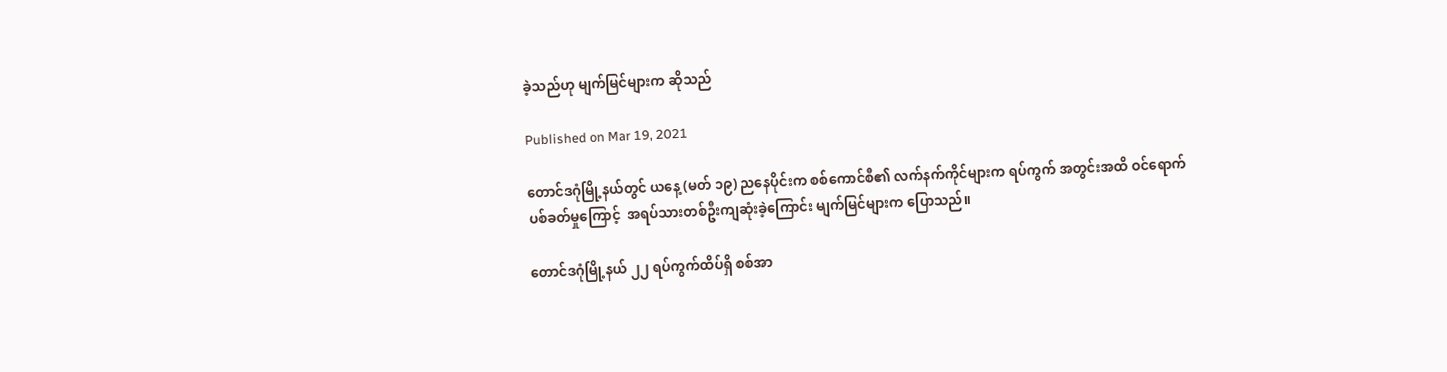ခဲ့သည်ဟု မျက်မြင်များက ဆိုသည်

Published on Mar 19, 2021

တောင်ဒဂုံမြို့နယ်တွင် ယနေ့ (မတ် ၁၉) ညနေပိုင်းက စစ်ကောင်စီ၏ လက်နက်ကိုင်များက ရပ်ကွက် အတွင်းအထိ ဝင်ရောက်ပစ်ခတ်မှုကြောင့်  အရပ်သားတစ်ဦးကျဆုံးခဲ့ကြောင်း မျက်မြင်များက ပြောသည်။

တောင်ဒဂုံမြို့နယ် ၂၂ ရပ်ကွက်ထိပ်ရှိ စစ်အာ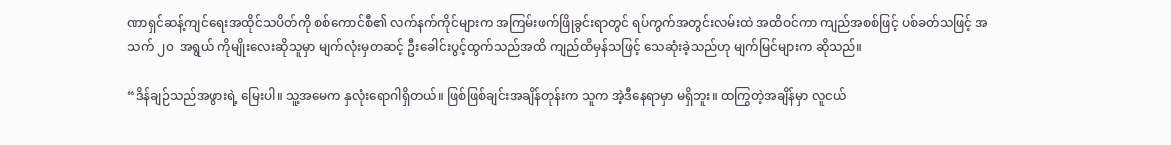ဏာရှင်ဆန့်ကျင်ရေးအထိုင်သပိတ်ကို စစ်ကောင်စီ၏ လက်နက်ကိုင်များက အကြမ်းဖက်ဖြိုခွင်းရာတွင် ရပ်ကွက်အတွင်းလမ်းထဲ အထိဝင်ကာ ကျည်အစစ်ဖြင့် ပစ်ခတ်သဖြင့် အသက် ၂၀  အရွယ် ကိုမျိုးလေးဆိုသူမှာ မျက်လုံးမှတဆင့် ဦးခေါင်းပွင့်ထွက်သည်အထိ ကျည်ထိမှန်သဖြင့် သေဆုံးခဲ့သည်ဟု မျက်မြင်များက ဆိုသည်။

“ဒိန်ချဉ်သည်အဖွားရဲ့ မြေးပါ။ သူ့အမေက နှလုံးရောဂါရှိတယ်။ ဖြစ်ဖြစ်ချင်းအချိန်တုန်းက သူက အဲ့ဒီနေရာမှာ မရှိဘူး။ ထကြွတဲ့အချိန်မှာ လူငယ်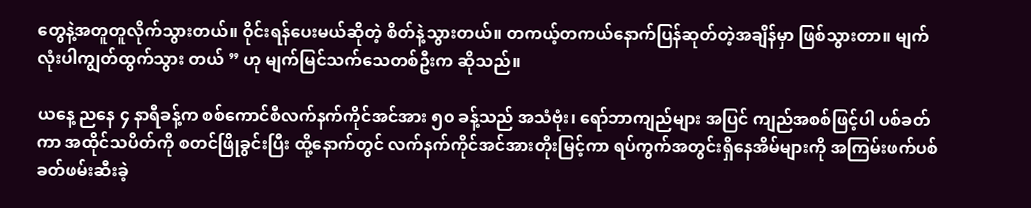တွေနဲ့အတူတူလိုက်သွားတယ်။ ဝိုင်းရန်ပေးမယ်ဆိုတဲ့ စိတ်နဲ့သွားတယ်။ တကယ့်တကယ်နောက်ပြန်ဆုတ်တဲ့အချိန်မှာ ဖြစ်သွားတာ။ မျက်လုံးပါကျွတ်ထွက်သွား တယ် ” ဟု မျက်မြင်သက်သေတစ်ဦးက ဆိုသည်။

ယနေ့ ညနေ ၄ နာရီခန့်က စစ်ကောင်စီလက်နက်ကိုင်အင်အား ၅၀ ခန့်သည် အသံဗုံး၊ ရော်ဘာကျည်များ အပြင် ကျည်အစစ်ဖြင့်ပါ ပစ်ခတ်ကာ အထိုင်သပိတ်ကို စတင်ဖြိုခွင်းပြီး ထို့နောက်တွင် လက်နက်ကိုင်အင်အားတိုးမြင့်ကာ ရပ်ကွက်အတွင်းရှိနေအိမ်များကို အကြမ်းဖက်ပစ်ခတ်ဖမ်းဆီးခဲ့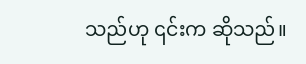သည်ဟု ၎င်းက ဆိုသည်။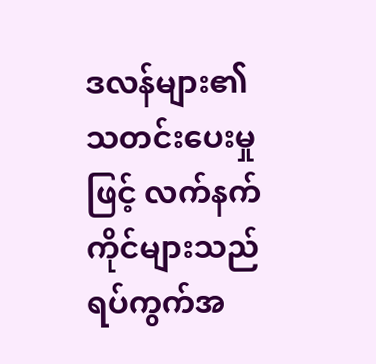ဒလန်များ၏ သတင်းပေးမှုဖြင့် လက်နက်ကိုင်များသည် ရပ်ကွက်အ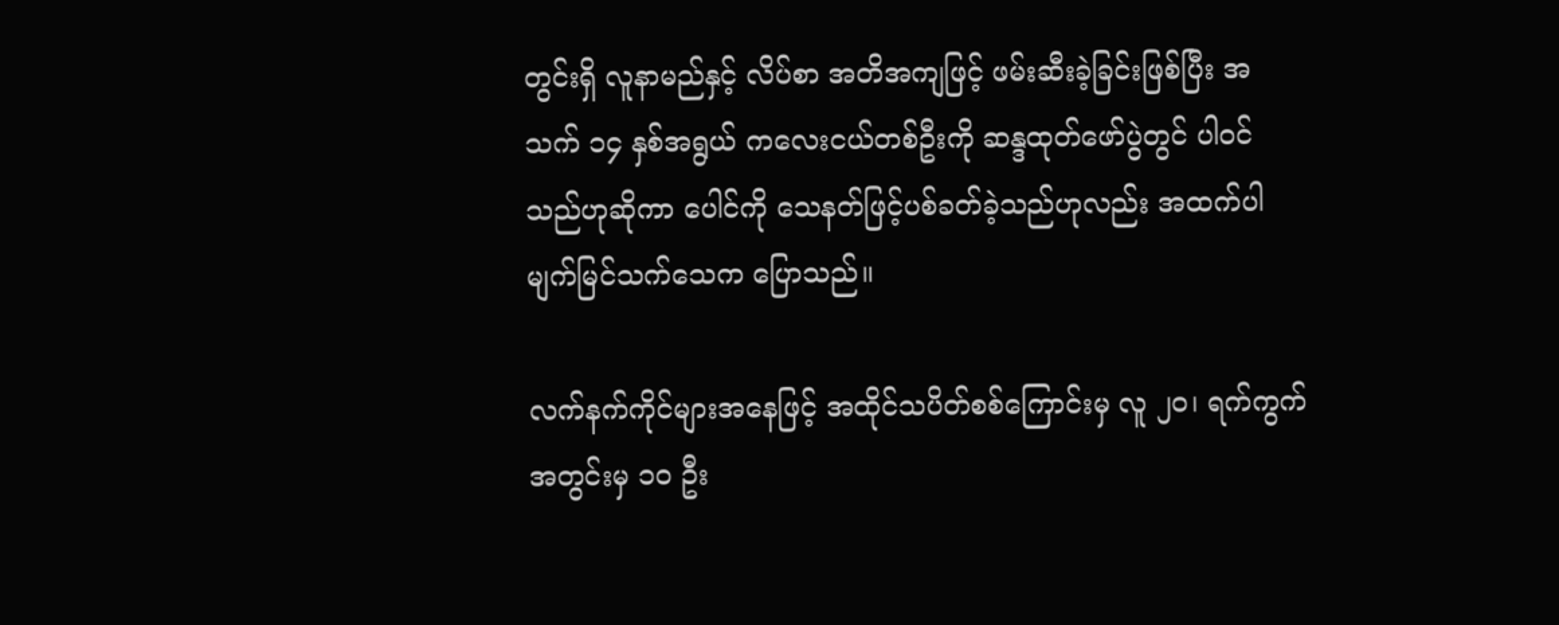တွင်းရှိ လူနာမည်နှင့် လိပ်စာ အတိအကျဖြင့် ဖမ်းဆီးခဲ့ခြင်းဖြစ်ပြီး အသက် ၁၄ နှစ်အရွယ် ကလေးငယ်တစ်ဦးကို ဆန္ဒထုတ်‌ဖော်ပွဲတွင် ပါဝင်သည်ဟုဆိုကာ ပေါင်ကို သေနတ်ဖြင့်ပစ်ခတ်ခဲ့သည်ဟုလည်း အထက်ပါ မျက်မြင်သက်သေက ပြောသည်။

လက်နက်ကိုင်များအ‌နေဖြင့် အထိုင်သပိတ်စစ်ကြောင်းမှ လူ ၂၀၊ ရက်ကွက်အတွင်းမှ ၁၀ ဦး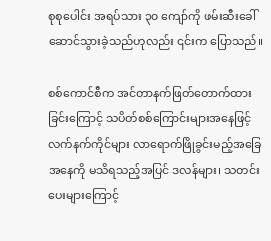စုစုပေါင်း အရပ်သား ၃၀ ကျော်ကို ဖမ်းဆီးခေါ်ဆောင်သွားခဲ့သည်ဟုလည်း ၎င်းက ပြောသည်။

စစ်ကောင်စီက အင်တာနက်ဖြတ်တောက်ထားခြင်းကြောင့် သပိတ်စစ်ကြောင်းများအနေဖြင့် လက်နက်ကိုင်များ လာရောက်ဖြိုခွင်းမည့်အခြေအနေကို မသိရသည့်အပြင် ဒလန်များ၊ သတင်းပေးများကြောင့်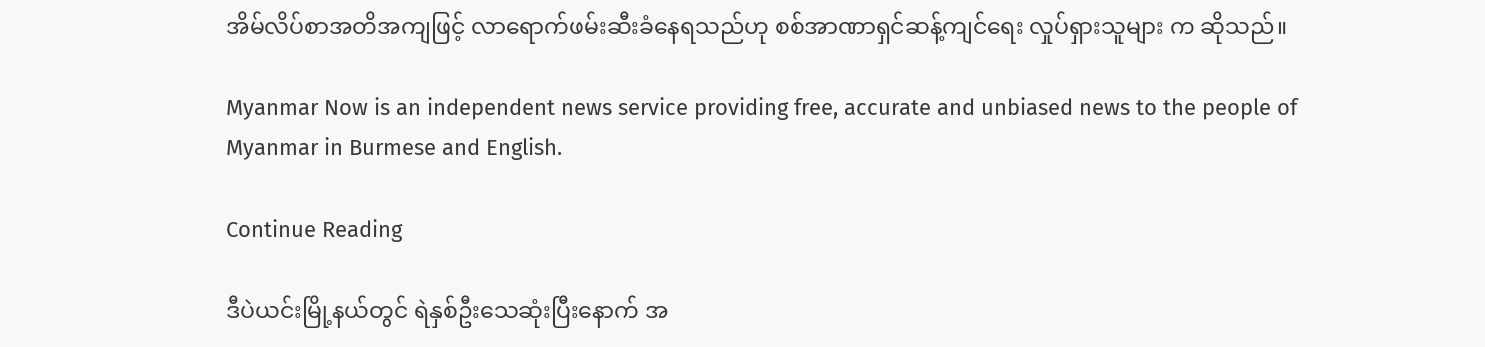အိမ်လိပ်စာအတိအကျဖြင့် လာရောက်ဖမ်းဆီးခံနေရသည်ဟု စစ်အာဏာရှင်ဆန့်ကျင်ရေး လှုပ်ရှားသူများ က ဆိုသည်။

Myanmar Now is an independent news service providing free, accurate and unbiased news to the people of Myanmar in Burmese and English.

Continue Reading

ဒီပဲယင်းမြို့နယ်တွင် ရဲနှစ်ဦးသေဆုံးပြီးနောက် အ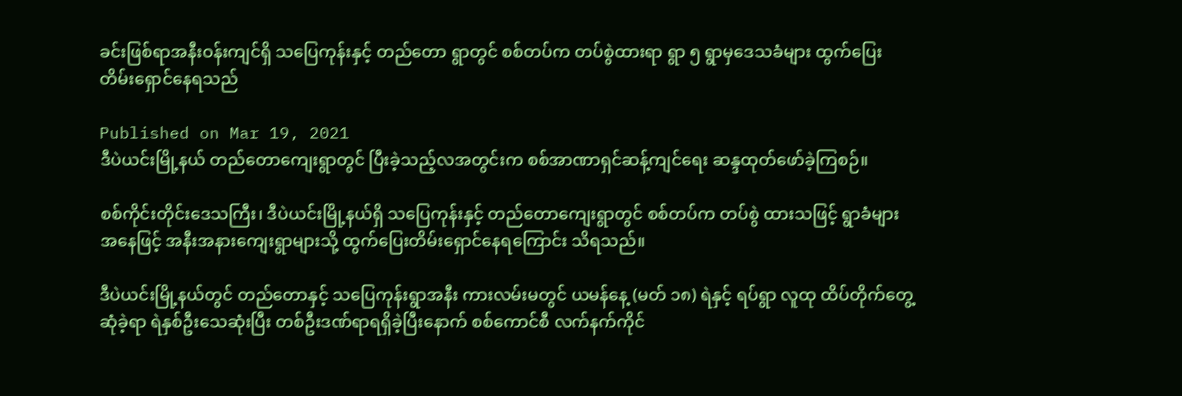ခင်းဖြစ်ရာအနီးဝန်းကျင်ရှိ သပြေကုန်းနှင့် တည်တော ရွာတွင် စစ်တပ်က တပ်စွဲထားရာ ရွာ ၅ ရွာမှဒေသခံများ ထွက်ပြေးတိမ်းရှောင်နေရသည်

Published on Mar 19, 2021
ဒီပဲယင်းမြို့နယ် တည်တောကျေးရွာတွင် ပြီးခဲ့သည့်လအတွင်းက စစ်အာဏာရှင်ဆန့်ကျင်ရေး ဆန္ဒထုတ်ဖော်ခဲ့ကြစဉ်။

စစ်ကိုင်းတိုင်းဒေသကြီး၊ ဒီပဲယင်းမြို့နယ်ရှိ သပြေကုန်းနှင့် တည်တောကျေးရွာတွင် စစ်တပ်က တပ်စွဲ ထားသဖြင့် ရွာခံများအနေဖြင့် အနီးအနားကျေးရွာများသို့ ထွက်ပြေးတိမ်းရှောင်နေရကြောင်း သိရသည်။

ဒီပဲယင်းမြို့နယ်တွင် တည်တောနှင့် သပြေကုန်းရွာအနီး ကားလမ်းမတွင် ယမန်နေ့ (မတ် ၁၈) ရဲနှင့် ရပ်ရွာ လူထု ထိပ်တိုက်တွေ့ဆုံခဲ့ရာ ရဲနှစ်ဦးသေဆုံးပြီး တစ်ဦးဒဏ်ရာရရှိခဲ့ပြီးနောက် စစ်ကောင်စီ လက်နက်ကိုင်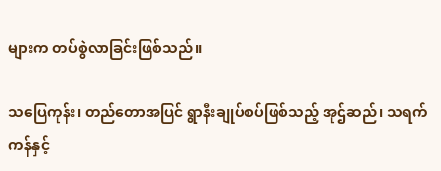များက တပ်စွဲလာခြင်းဖြစ်သည်။

သပြေကုန်း၊ တည်တောအပြင် ရွာနီးချုပ်စပ်ဖြစ်သည့် အုဌ်ဆည်၊ သရက်ကန်နှင့်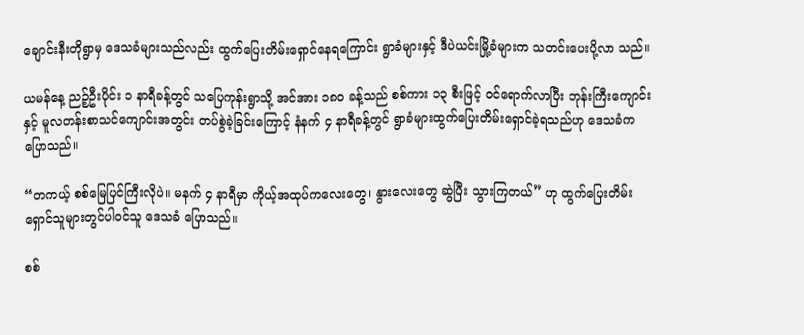ချောင်းနီးတိုရွာမှ ဒေသခံများသည်လည်း ထွက်ပြေးတိမ်းရှောင်နေရကြောင်း ရွာခံများနှင့် ဒီပဲယင်းမြို့ခံများက သတင်းပေးပို့လာ သည်။

ယမန်နေ့ ညဉ့်ဦးပိုင်း ၁ နာရီခန့်တွင် သပြေကုန်းရွာသို့ အင်အား ၁၈၀ ခန့်သည် စစ်ကား ၁၃ စီးဖြင့် ဝင်ရောက်လာပြီး ဘုန်းကြီးကျောင်းနှင့် မူလတန်းစာသင်ကျောင်းအတွင်း တပ်စွဲခဲ့ခြင်းကြောင့် နံနက် ၄ နာရီခန့်တွင် ရွာခံများထွက်ပြေးတိမ်းရှောင်ခဲ့ရသည်ဟု ဒေသခံက ပြောသည်။

“တကယ့် စစ်မြေပြင်ကြီးလိုပဲ။ မနက် ၄ နာရီမှာ ကိုယ့်အထုပ်ကလေးတွေ၊ နွားလေးတွေ ဆွဲပြီး သွားကြတယ်” ဟု ထွက်ပြေးတိမ်းရှောင်သူများတွင်ပါဝင်သူ ဒေသခံ ပြောသည်။

စစ်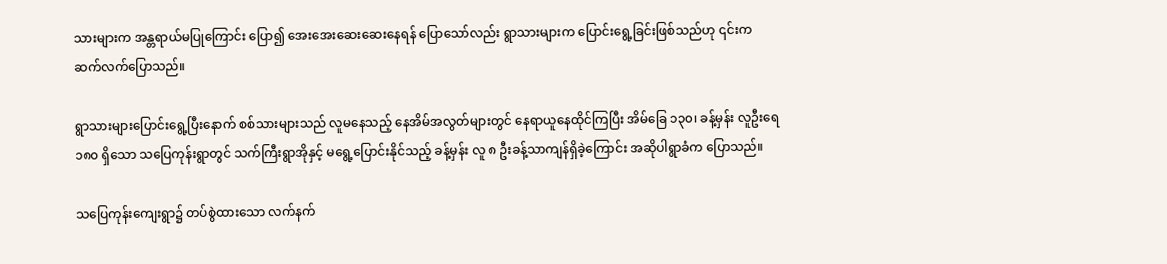သားများက အန္တရာယ်မပြုကြောင်း ပြော၍ အေးအေးဆေးဆေးနေရန် ပြောသော်လည်း ရွာသားများက ပြောင်းရွေ့ခြင်းဖြစ်သည်ဟု ၎င်းက ဆက်လက်ပြောသည်။

ရွာသားများပြောင်းရွေ့ပြီးနောက် စစ်သားများသည် လူမနေသည့် နေအိမ်အလွတ်များတွင် နေရာယူနေထိုင်ကြပြီး အိမ်ခြေ ၁၃၀၊ ခန့်မှန်း လူဦးရေ ၁၈၀ ရှိသော သပြေကုန်းရွာတွင် သက်ကြီးရွာအိုနှင့် မရွေ့ပြောင်းနိုင်သည့် ခန့်မှန်း လူ ၈ ဦးခန့်သာကျန်ရှိခဲ့ကြောင်း အဆိုပါရွာခံက ပြောသည်။

သပြေကုန်းကျေးရွာ၌ တပ်စွဲထားသော လက်နက်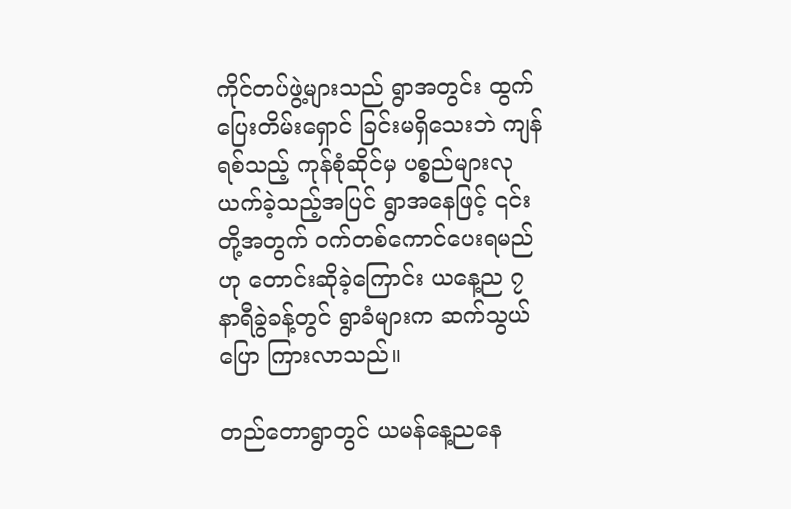ကိုင်တပ်ဖွဲ့များသည် ရွာအတွင်း ထွက်ပြေးတိမ်းရှောင် ခြင်းမရှိသေးဘဲ ကျန်ရစ်သည့် ကုန်စုံဆိုင်မှ ပစ္စည်များလုယက်ခဲ့သည့်အပြင် ရွာအနေဖြင့် ၎င်းတို့အတွက် ဝက်တစ်ကောင်ပေးရမည်ဟု တောင်းဆိုခဲ့ကြောင်း ယနေ့ည ၇ နာရီခွဲခန့်တွင် ရွာခံများက ဆက်သွယ်ပြော ကြားလာသည်။

တည်တောရွာတွင် ယမန်နေ့ညနေ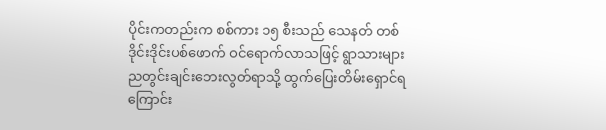ပိုင်းကတည်းက စစ်ကား ၁၅ စီးသည် သေနတ် တစ်ဒိုင်းဒိုင်းပစ်ဖောက် ဝင်ရောက်လာသဖြင့် ရွာသားများ ညတွင်းချင်းဘေးလွတ်ရာသို့ ထွက်ပြေးတိမ်းရှောင်ရကြောင်း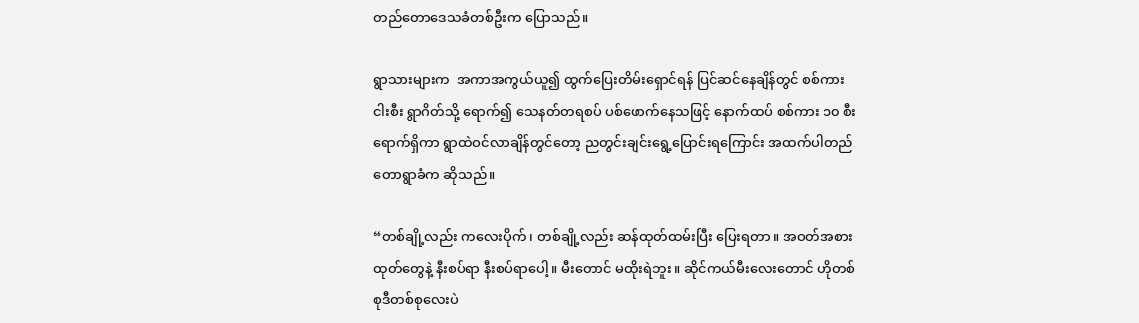တည်တောဒေသခံတစ်ဦးက ပြောသည်။

ရွာသားများက  အကာအကွယ်ယူ၍ ထွက်ပြေးတိမ်းရှောင်ရန် ပြင်ဆင်နေချိန်တွင် စစ်ကားငါးစီး ရွာဂိတ်သို့ ရောက်၍ သေနတ်တရစပ် ပစ်ဖောက်နေသဖြင့် နောက်ထပ် စစ်ကား ၁၀ စီးရောက်ရှိကာ ရွာထဲဝင်လာချိန်တွင်တော့ ညတွင်းချင်းရွေ့ပြောင်းရကြောင်း အထက်ပါတည်တောရွာခံက ဆိုသည်။

“တစ်ချို့လည်း ကလေးပိုက်၊ တစ်ချို့လည်း ဆန်ထုတ်ထမ်းပြီး ပြေးရတာ။ အဝတ်အစားထုတ်တွေနဲ့ နီးစပ်ရာ နီးစပ်ရာပေါ့။ မီးတောင် မထိုးရဲဘူး။ ဆိုင်ကယ်မီးလေးတောင် ဟိုတစ်စုဒီတစ်စုလေးပဲ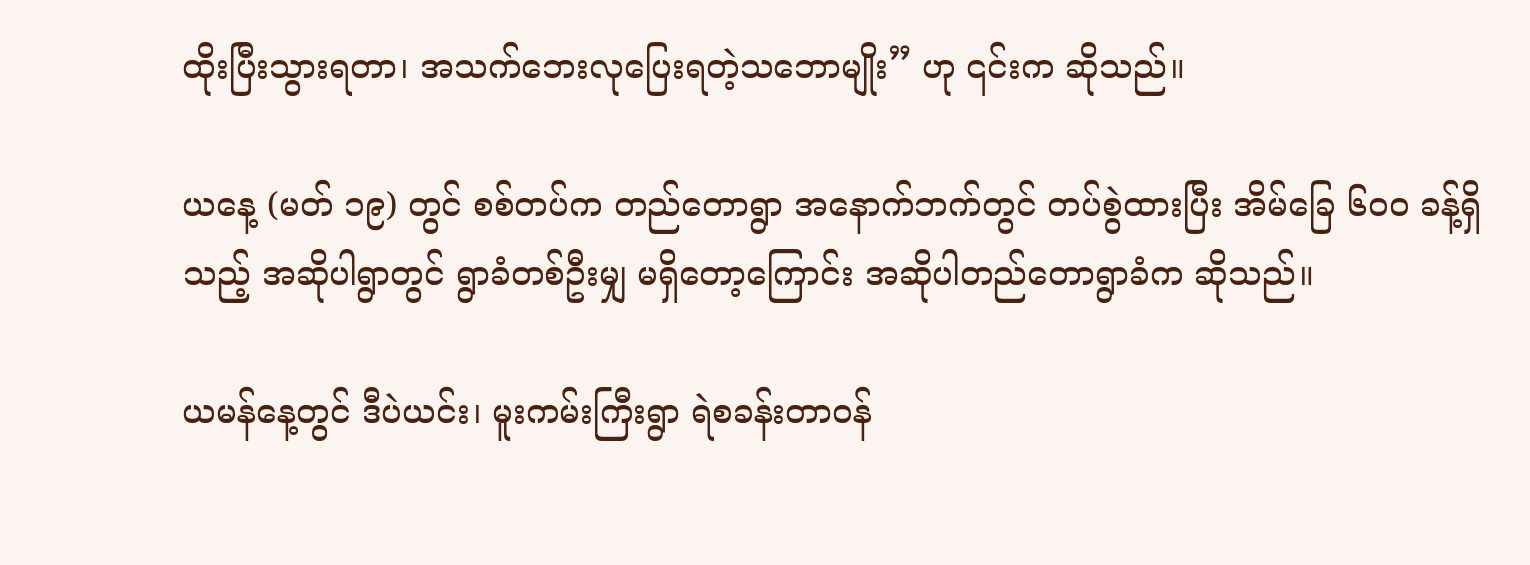ထိုးပြီးသွားရတာ၊ အသက်ဘေးလုပြေးရတဲ့သဘောမျိုး” ဟု ၎င်းက ဆိုသည်။

ယနေ့ (မတ် ၁၉) တွင် စစ်တပ်က တည်တောရွာ အနောက်ဘက်တွင် တပ်စွဲထားပြီး အိမ်ခြေ ၆၀၀ ခန့်ရှိသည့် အဆိုပါရွာတွင် ရွာခံတစ်ဦးမျှ မရှိတော့ကြောင်း အဆိုပါတည်တောရွာခံက ဆိုသည်။

ယမန်နေ့တွင် ဒီပဲယင်း၊ မူးကမ်းကြီးရွာ ရဲစခန်းတာဝန်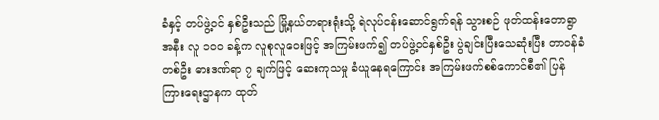ခံနှင့် တပ်ဖွဲ့ဝင် နှစ်ဦးသည် မြို့နယ်တရားရုံးသို့ ရဲလုပ်ငန်းဆောင်ရွက်ရန် သွားစဉ် ဖုတ်ထန်းတောရွာအနီး လူ ၁၀၀ ခန့်က လူစုလူဝေးဖြင့် အကြမ်းဖက်၍ တပ်ဖွဲ့ဝင်နှစ်ဦး ပွဲချင်းပြီးသေဆုံးပြီး တာဝန်ခံတစ်ဦး ဓားဒဏ်ရာ ၇ ချက်ဖြင့် ဆေးကုသမှု ခံယူနေရကြောင်း အကြမ်းဖက်စစ်ကောင်စီ၏ ပြန်ကြားရေးဌာနက ထုတ်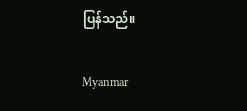ပြန်သည်။

Myanmar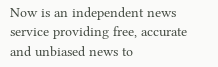Now is an independent news service providing free, accurate and unbiased news to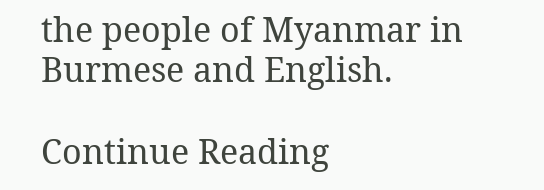the people of Myanmar in Burmese and English.

Continue Reading